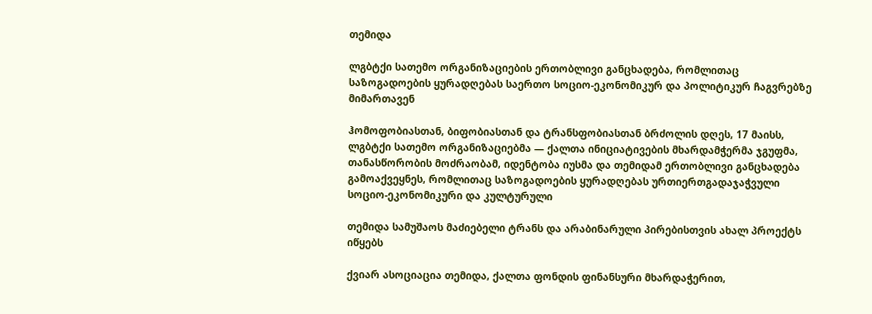თემიდა

ლგბტქი სათემო ორგანიზაციების ერთობლივი განცხადება, რომლითაც საზოგადოების ყურადღებას საერთო სოციო-ეკონომიკურ და პოლიტიკურ ჩაგვრებზე მიმართავენ

ჰომოფობიასთან, ბიფობიასთან და ტრანსფობიასთან ბრძოლის დღეს, 17 მაისს, ლგბტქი სათემო ორგანიზაციებმა — ქალთა ინიციატივების მხარდამჭერმა ჯგუფმა, თანასწორობის მოძრაობამ, იდენტობა იუსმა და თემიდამ ერთობლივი განცხადება გამოაქვეყნეს, რომლითაც საზოგადოების ყურადღებას ურთიერთგადაჯაჭვული სოციო-ეკონომიკური და კულტურული

თემიდა სამუშაოს მაძიებელი ტრანს და არაბინარული პირებისთვის ახალ პროექტს იწყებს

ქვიარ ასოციაცია თემიდა, ქალთა ფონდის ფინანსური მხარდაჭერით,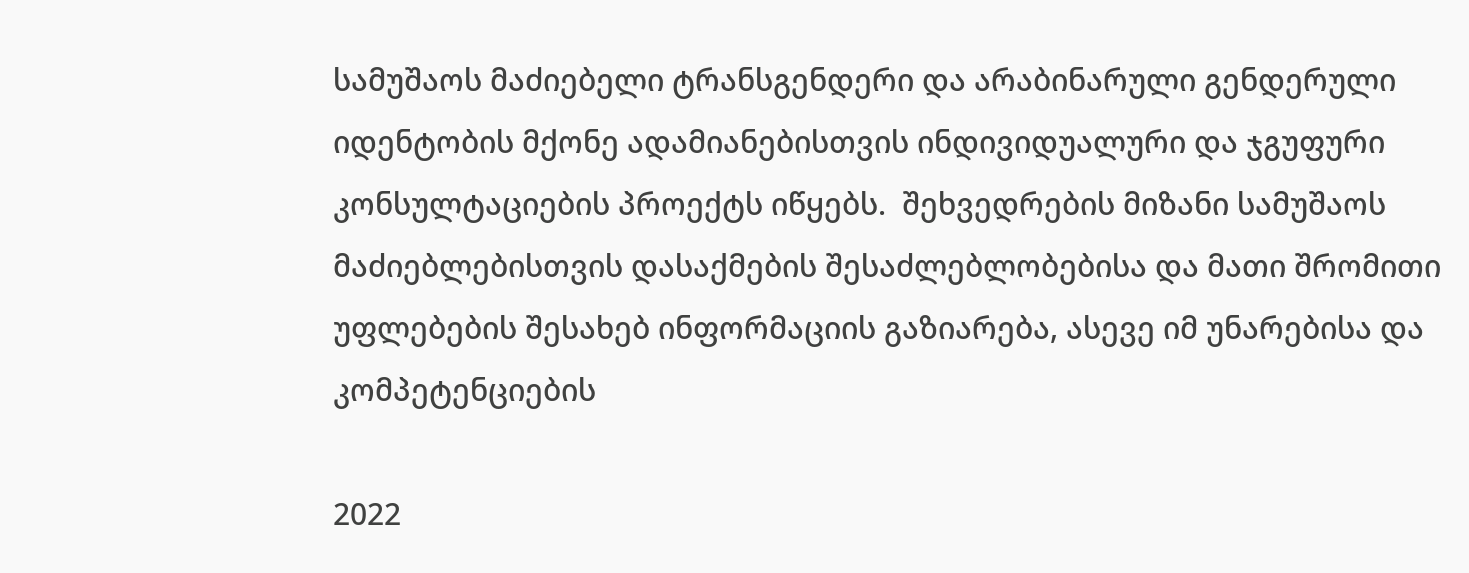სამუშაოს მაძიებელი ტრანსგენდერი და არაბინარული გენდერული იდენტობის მქონე ადამიანებისთვის ინდივიდუალური და ჯგუფური კონსულტაციების პროექტს იწყებს.  შეხვედრების მიზანი სამუშაოს მაძიებლებისთვის დასაქმების შესაძლებლობებისა და მათი შრომითი უფლებების შესახებ ინფორმაციის გაზიარება, ასევე იმ უნარებისა და კომპეტენციების

2022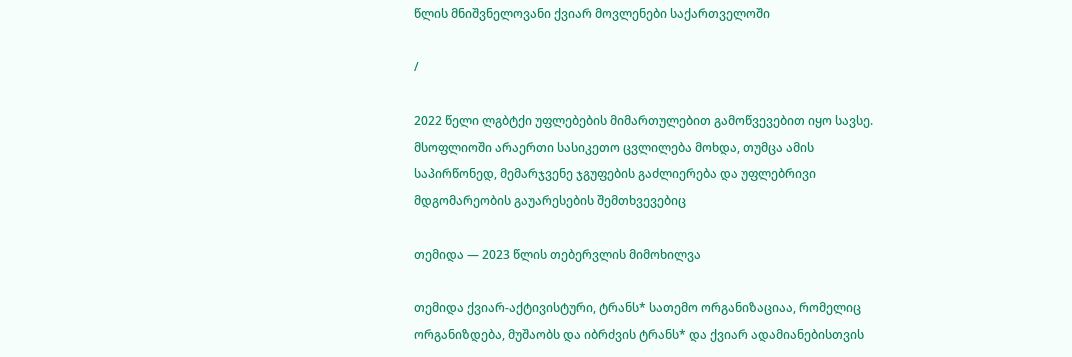წლის მნიშვნელოვანი ქვიარ მოვლენები საქართველოში

/

2022 წელი ლგბტქი უფლებების მიმართულებით გამოწვევებით იყო სავსე. მსოფლიოში არაერთი სასიკეთო ცვლილება მოხდა, თუმცა ამის საპირწონედ, მემარჯვენე ჯგუფების გაძლიერება და უფლებრივი მდგომარეობის გაუარესების შემთხვევებიც

თემიდა — 2023 წლის თებერვლის მიმოხილვა

თემიდა ქვიარ-აქტივისტური, ტრანს* სათემო ორგანიზაციაა, რომელიც ორგანიზდება, მუშაობს და იბრძვის ტრანს* და ქვიარ ადამიანებისთვის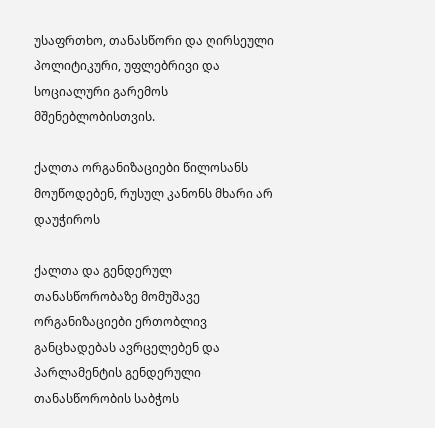უსაფრთხო, თანასწორი და ღირსეული პოლიტიკური, უფლებრივი და სოციალური გარემოს მშენებლობისთვის.

ქალთა ორგანიზაციები წილოსანს მოუწოდებენ, რუსულ კანონს მხარი არ დაუჭიროს

ქალთა და გენდერულ თანასწორობაზე მომუშავე ორგანიზაციები ერთობლივ განცხადებას ავრცელებენ და პარლამენტის გენდერული თანასწორობის საბჭოს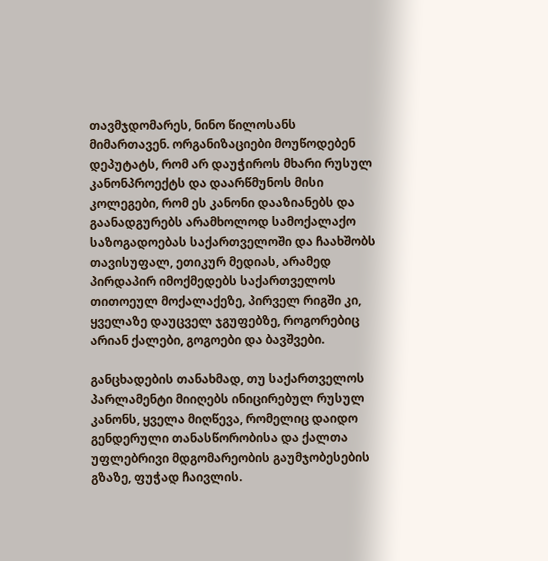თავმჯდომარეს, ნინო წილოსანს მიმართავენ. ორგანიზაციები მოუწოდებენ დეპუტატს, რომ არ დაუჭიროს მხარი რუსულ კანონპროექტს და დაარწმუნოს მისი კოლეგები, რომ ეს კანონი დააზიანებს და გაანადგურებს არამხოლოდ სამოქალაქო საზოგადოებას საქართველოში და ჩაახშობს თავისუფალ, ეთიკურ მედიას, არამედ პირდაპირ იმოქმედებს საქართველოს თითოეულ მოქალაქეზე, პირველ რიგში კი, ყველაზე დაუცველ ჯგუფებზე, როგორებიც არიან ქალები, გოგოები და ბავშვები.

განცხადების თანახმად, თუ საქართველოს პარლამენტი მიიღებს ინიცირებულ რუსულ კანონს, ყველა მიღწევა, რომელიც დაიდო გენდერული თანასწორობისა და ქალთა უფლებრივი მდგომარეობის გაუმჯობესების გზაზე, ფუჭად ჩაივლის.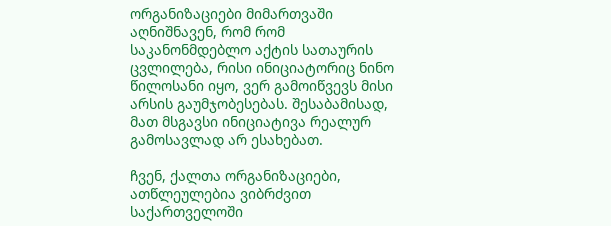ორგანიზაციები მიმართვაში აღნიშნავენ, რომ რომ საკანონმდებლო აქტის სათაურის ცვლილება, რისი ინიციატორიც ნინო წილოსანი იყო, ვერ გამოიწვევს მისი არსის გაუმჯობესებას. შესაბამისად, მათ მსგავსი ინიციატივა რეალურ გამოსავლად არ ესახებათ.

ჩვენ, ქალთა ორგანიზაციები, ათწლეულებია ვიბრძვით საქართველოში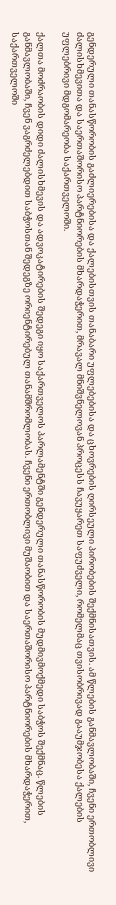გენდერული თანასწორობის გაძლიერებისა და ქალებისთვის თანაბარი უფლებებისა და ცხოვრების ღირსეული პირობების შექმნისათვის. ამ წლების განმავლობაში, ჩვენი ერთობლივი ძალისხმევითა და საერთაშორისო პარტნიორების მხარდაჭერით, მრავალ მნიშვნელოვან პროცესს ჩავუყარეთ საფუძველი, რომელმაც თვისობრივად გააუმჯობესა ქალების უფლებრივი მდგომარეობა საქართველოში.

ქალთა მოძრაობის დიდი ძალისხმევის და ადვოკატირების შედეგი იყო საქართველოს პარლამენტში გენდერული თანასწორობის მუდმივმოქმედი საბჭოს შექმნაც. წლების განმავლობაში, ჩვენ ვაგრძელებდით საბჭოსთან შედეგზე ორიენტირებულ თანამშრომლობას. ჩვენი ერთობლივი მუშაობით და საერთაშორისო პარტნიორების მხარდაჭერით, საქართველოში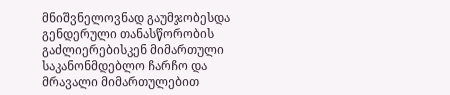მნიშვნელოვნად გაუმჯობესდა გენდერული თანასწორობის გაძლიერებისკენ მიმართული საკანონმდებლო ჩარჩო და მრავალი მიმართულებით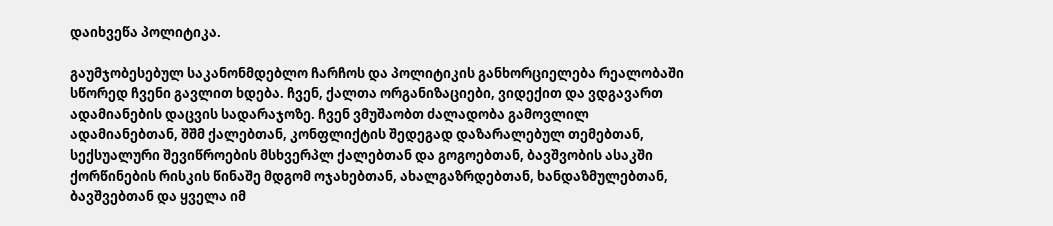დაიხვეწა პოლიტიკა.

გაუმჯობესებულ საკანონმდებლო ჩარჩოს და პოლიტიკის განხორციელება რეალობაში სწორედ ჩვენი გავლით ხდება. ჩვენ, ქალთა ორგანიზაციები, ვიდექით და ვდგავართ ადამიანების დაცვის სადარაჯოზე. ჩვენ ვმუშაობთ ძალადობა გამოვლილ ადამიანებთან, შშმ ქალებთან, კონფლიქტის შედეგად დაზარალებულ თემებთან, სექსუალური შევიწროების მსხვერპლ ქალებთან და გოგოებთან, ბავშვობის ასაკში ქორწინების რისკის წინაშე მდგომ ოჯახებთან, ახალგაზრდებთან, ხანდაზმულებთან, ბავშვებთან და ყველა იმ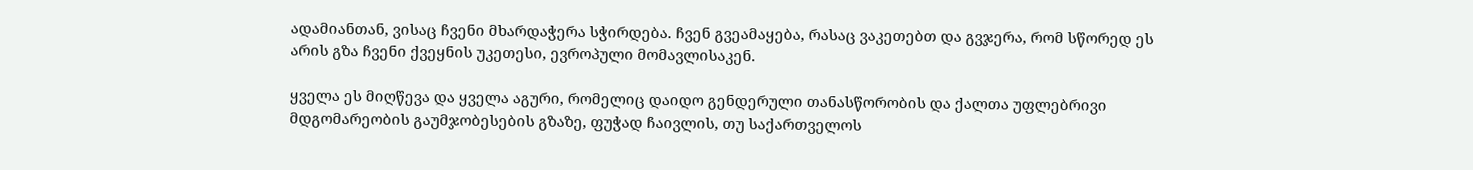ადამიანთან, ვისაც ჩვენი მხარდაჭერა სჭირდება. ჩვენ გვეამაყება, რასაც ვაკეთებთ და გვჯერა, რომ სწორედ ეს არის გზა ჩვენი ქვეყნის უკეთესი, ევროპული მომავლისაკენ.

ყველა ეს მიღწევა და ყველა აგური, რომელიც დაიდო გენდერული თანასწორობის და ქალთა უფლებრივი მდგომარეობის გაუმჯობესების გზაზე, ფუჭად ჩაივლის, თუ საქართველოს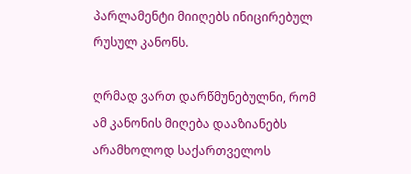პარლამენტი მიიღებს ინიცირებულ რუსულ კანონს.

ღრმად ვართ დარწმუნებულნი, რომ ამ კანონის მიღება დააზიანებს არამხოლოდ საქართველოს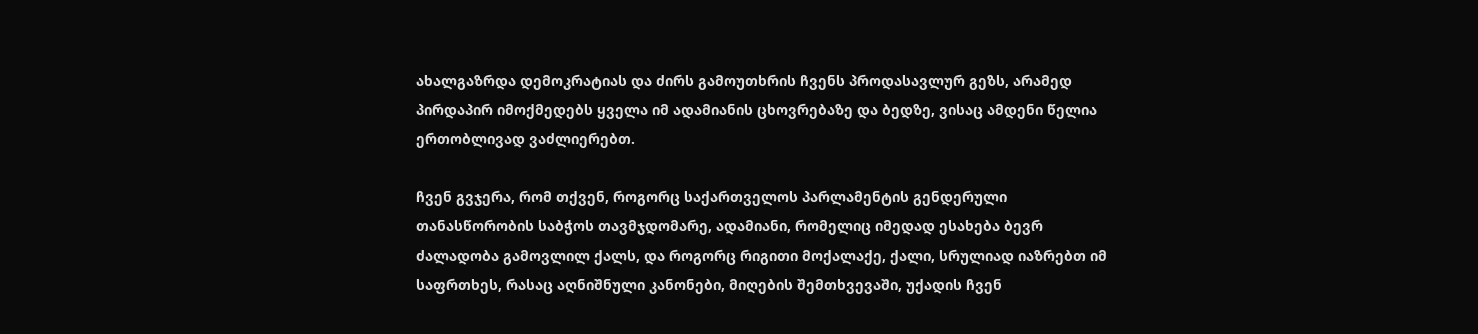ახალგაზრდა დემოკრატიას და ძირს გამოუთხრის ჩვენს პროდასავლურ გეზს, არამედ პირდაპირ იმოქმედებს ყველა იმ ადამიანის ცხოვრებაზე და ბედზე, ვისაც ამდენი წელია ერთობლივად ვაძლიერებთ.

ჩვენ გვჯერა, რომ თქვენ, როგორც საქართველოს პარლამენტის გენდერული თანასწორობის საბჭოს თავმჯდომარე, ადამიანი, რომელიც იმედად ესახება ბევრ ძალადობა გამოვლილ ქალს, და როგორც რიგითი მოქალაქე, ქალი, სრულიად იაზრებთ იმ საფრთხეს, რასაც აღნიშნული კანონები, მიღების შემთხვევაში, უქადის ჩვენ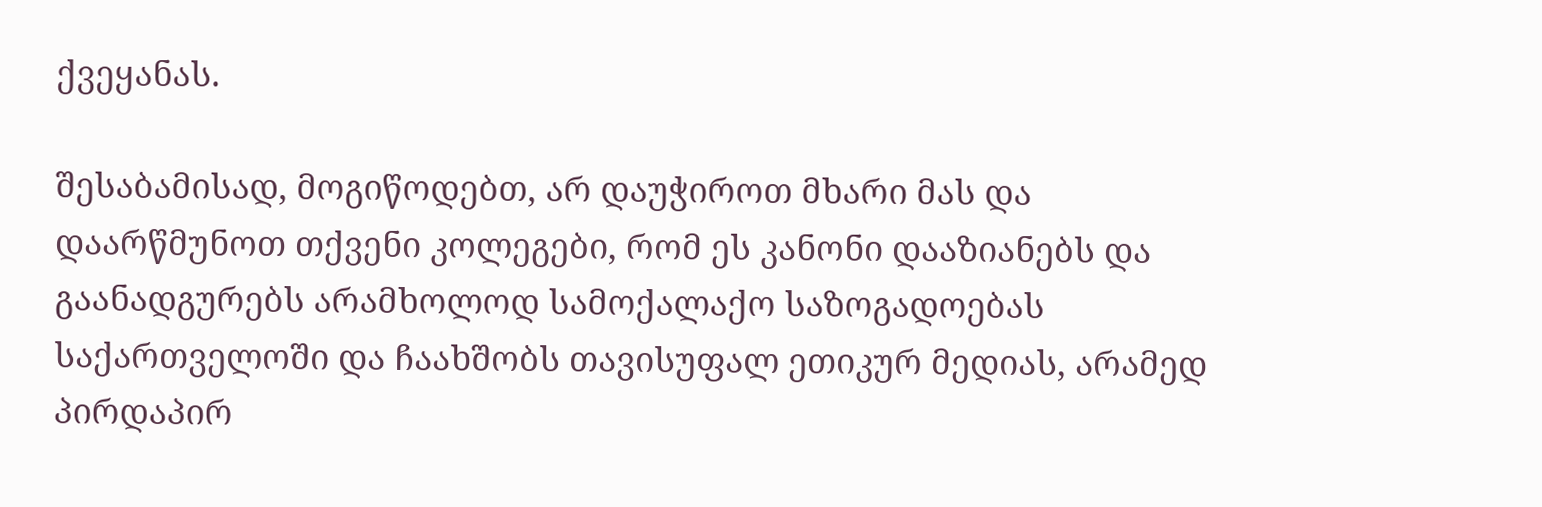ქვეყანას.

შესაბამისად, მოგიწოდებთ, არ დაუჭიროთ მხარი მას და დაარწმუნოთ თქვენი კოლეგები, რომ ეს კანონი დააზიანებს და გაანადგურებს არამხოლოდ სამოქალაქო საზოგადოებას საქართველოში და ჩაახშობს თავისუფალ ეთიკურ მედიას, არამედ პირდაპირ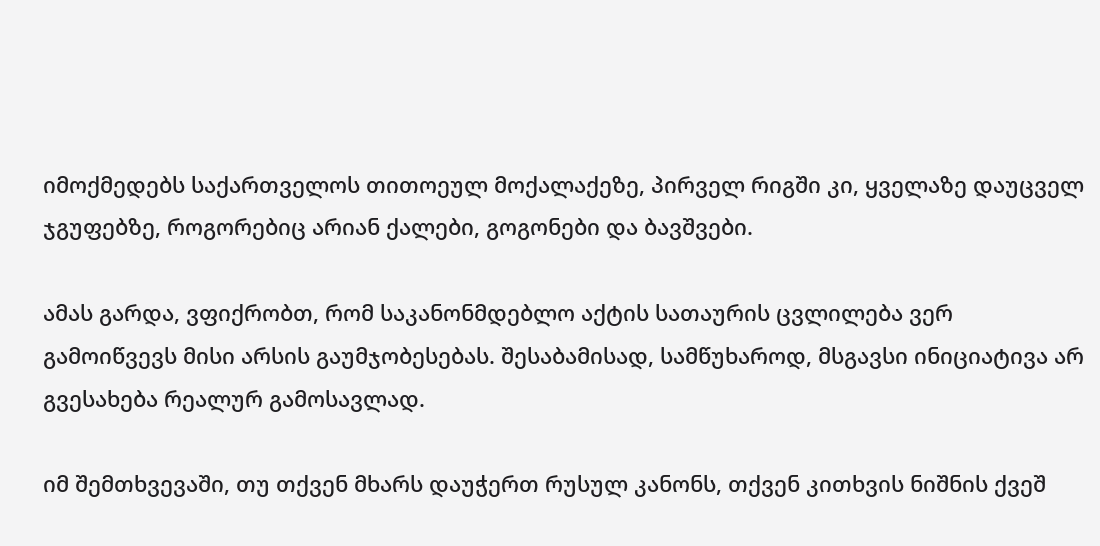იმოქმედებს საქართველოს თითოეულ მოქალაქეზე, პირველ რიგში კი, ყველაზე დაუცველ ჯგუფებზე, როგორებიც არიან ქალები, გოგონები და ბავშვები.

ამას გარდა, ვფიქრობთ, რომ საკანონმდებლო აქტის სათაურის ცვლილება ვერ გამოიწვევს მისი არსის გაუმჯობესებას. შესაბამისად, სამწუხაროდ, მსგავსი ინიციატივა არ გვესახება რეალურ გამოსავლად.

იმ შემთხვევაში, თუ თქვენ მხარს დაუჭერთ რუსულ კანონს, თქვენ კითხვის ნიშნის ქვეშ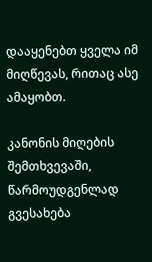დააყენებთ ყველა იმ მიღწევას, რითაც ასე ამაყობთ.

კანონის მიღების შემთხვევაში, წარმოუდგენლად გვესახება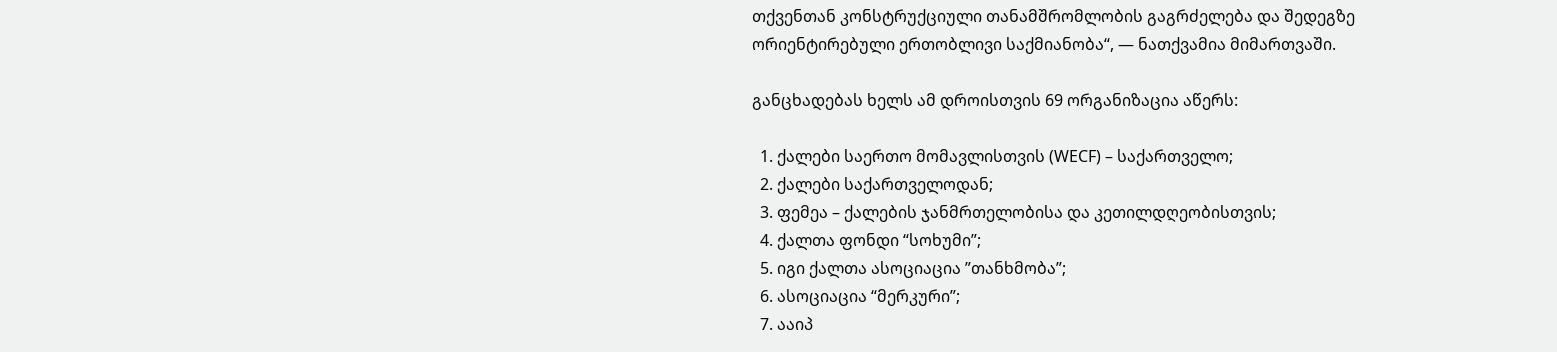თქვენთან კონსტრუქციული თანამშრომლობის გაგრძელება და შედეგზე ორიენტირებული ერთობლივი საქმიანობა“, — ნათქვამია მიმართვაში.

განცხადებას ხელს ამ დროისთვის 69 ორგანიზაცია აწერს:

  1. ქალები საერთო მომავლისთვის (WECF) – საქართველო;
  2. ქალები საქართველოდან;
  3. ფემეა – ქალების ჯანმრთელობისა და კეთილდღეობისთვის;
  4. ქალთა ფონდი “სოხუმი”;
  5. იგი ქალთა ასოციაცია ”თანხმობა”;
  6. ასოციაცია “მერკური”;
  7. ააიპ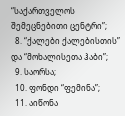“საქართველოს შემეცნებითი ცენტრი”;
  8. “ქალები ქალებისთის” და “მოხალისეთა ჰაბი”;
  9. საორსა;
  10. ფონდი “ფემინა”;
  11. აიწონა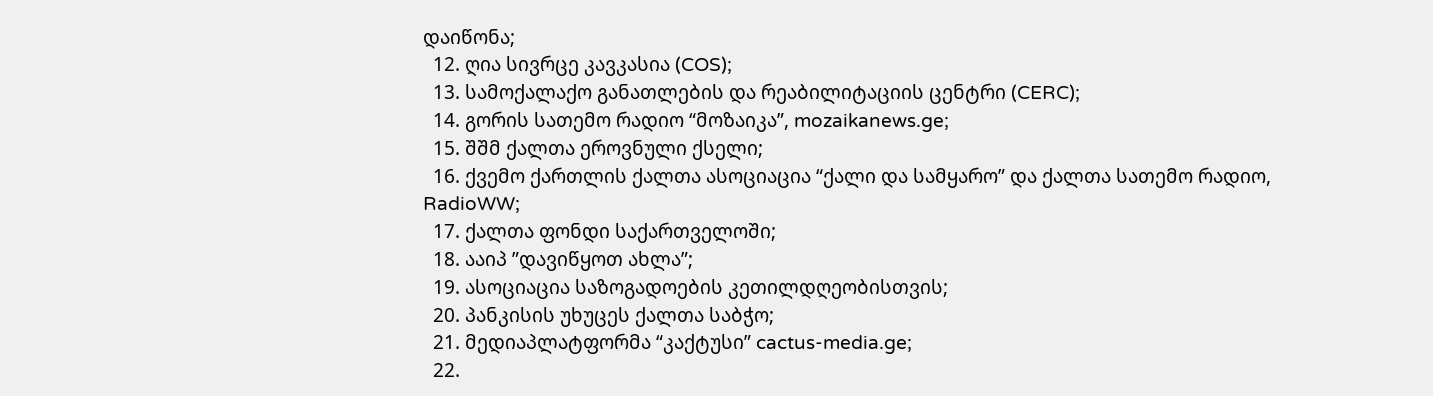დაიწონა;
  12. ღია სივრცე კავკასია (COS);
  13. სამოქალაქო განათლების და რეაბილიტაციის ცენტრი (CERC);
  14. გორის სათემო რადიო “მოზაიკა”, mozaikanews.ge;
  15. შშმ ქალთა ეროვნული ქსელი;
  16. ქვემო ქართლის ქალთა ასოციაცია “ქალი და სამყარო” და ქალთა სათემო რადიო, RadioWW;
  17. ქალთა ფონდი საქართველოში;
  18. ააიპ ”დავიწყოთ ახლა”;
  19. ასოციაცია საზოგადოების კეთილდღეობისთვის;
  20. პანკისის უხუცეს ქალთა საბჭო;
  21. მედიაპლატფორმა “კაქტუსი” cactus-media.ge;
  22.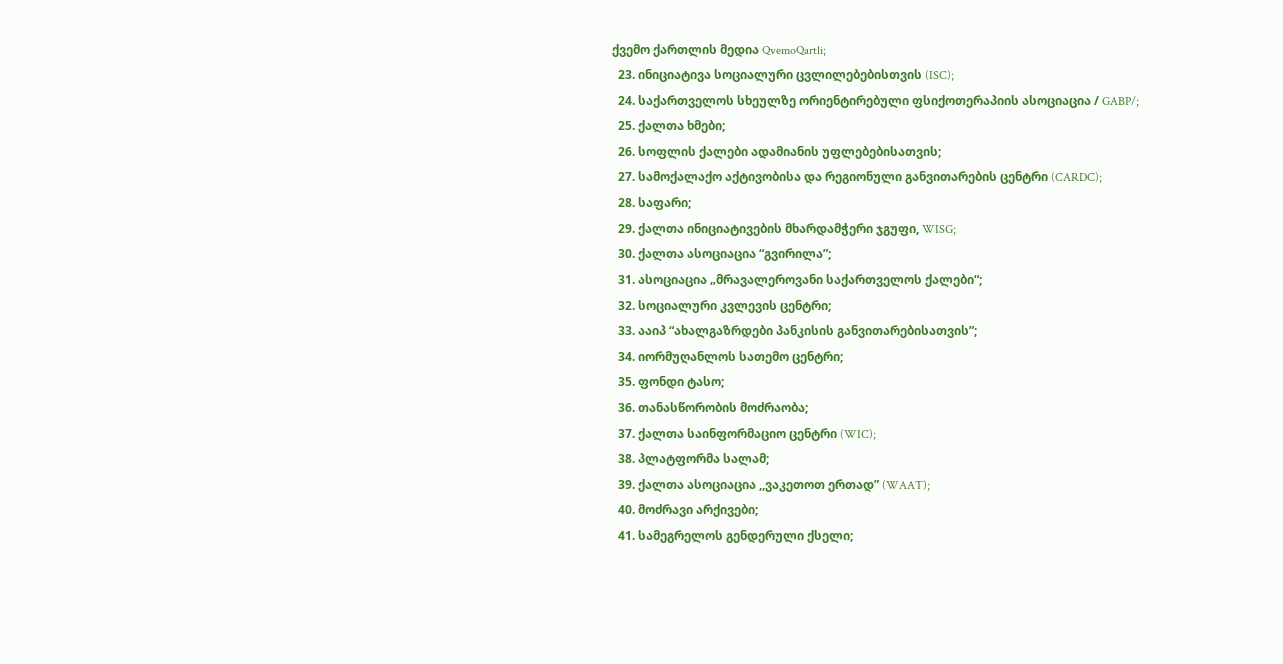ქვემო ქართლის მედია QvemoQartli;
  23. ინიციატივა სოციალური ცვლილებებისთვის (ISC);
  24. საქართველოს სხეულზე ორიენტირებული ფსიქოთერაპიის ასოციაცია / GABP/;
  25. ქალთა ხმები;
  26. სოფლის ქალები ადამიანის უფლებებისათვის;
  27. სამოქალაქო აქტივობისა და რეგიონული განვითარების ცენტრი (CARDC);
  28. საფარი;
  29. ქალთა ინიციატივების მხარდამჭერი ჯგუფი, WISG;
  30. ქალთა ასოციაცია “გვირილა”;
  31. ასოციაცია „მრავალეროვანი საქართველოს ქალები“;
  32. სოციალური კვლევის ცენტრი;
  33. ააიპ “ახალგაზრდები პანკისის განვითარებისათვის”;
  34. იორმუღანლოს სათემო ცენტრი;
  35. ფონდი ტასო;
  36. თანასწორობის მოძრაობა;
  37. ქალთა საინფორმაციო ცენტრი (WIC);
  38. პლატფორმა სალამ;
  39. ქალთა ასოციაცია ,,ვაკეთოთ ერთად” (WAAT);
  40. მოძრავი არქივები;
  41. სამეგრელოს გენდერული ქსელი;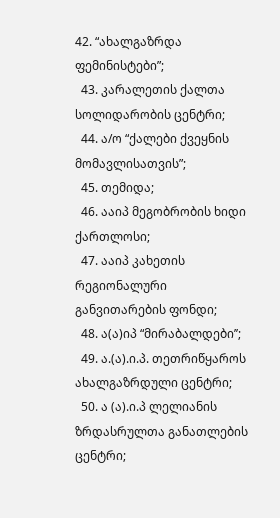42. “ახალგაზრდა ფემინისტები”;
  43. კარალეთის ქალთა სოლიდარობის ცენტრი;
  44. ა/ო “ქალები ქვეყნის მომავლისათვის”;
  45. თემიდა;
  46. ააიპ მეგობრობის ხიდი ქართლოსი;
  47. ააიპ კახეთის რეგიონალური განვითარების ფონდი;
  48. ა(ა)იპ “მირაბალდები’’;
  49. ა.(ა).ი.პ. თეთრიწყაროს ახალგაზრდული ცენტრი;
  50. ა (ა).ი.პ ლელიანის ზრდასრულთა განათლების ცენტრი;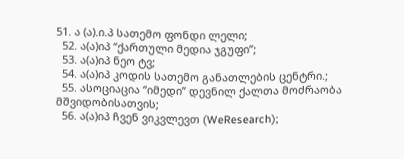51. ა (ა).ი.პ სათემო ფონდი ლელი;
  52. ა(ა)იპ “ქართული მედია ჯგუფი”;
  53. ა(ა)იპ ნეო ტვ;
  54. ა(ა)იპ კოდის სათემო განათლების ცენტრი.;
  55. ასოციაცია “იმედი” დევნილ ქალთა მოძრაობა მშვიდობისათვის;
  56. ა(ა)იპ ჩვენ ვიკვლევთ (WeResearch);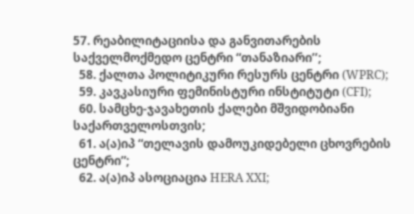57. რეაბილიტაციისა და განვითარების საქველმოქმედო ცენტრი “თანაზიარი’’;
  58. ქალთა პოლიტიკური რესურს ცენტრი (WPRC);
  59. კავკასიური ფემინისტური ინსტიტუტი (CFI);
  60. სამცხე-ჯავახეთის ქალები მშვიდობიანი საქართველოსთვის;
  61. ა(ა)იპ “თელავის დამოუკიდებელი ცხოვრების ცენტრი”;
  62. ა(ა)იპ ასოციაცია HERA XXI;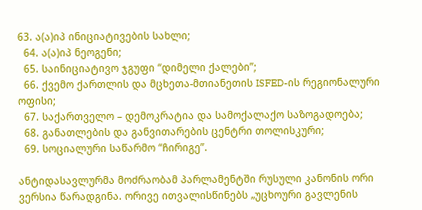63. ა(ა)იპ ინიციატივების სახლი;
  64. ა(ა)იპ ნეოგენი;
  65. საინიციატივო ჯგუფი “დიმელი ქალები”;
  66. ქვემო ქართლის და მცხეთა-მთიანეთის ISFED-ის რეგიონალური ოფისი;
  67. საქართველო – დემოკრატია და სამოქალაქო საზოგადოება;
  68. განათლების და განვითარების ცენტრი თოლისკური;
  69. სოციალური საწარმო “ჩირიგე”.

ანტიდასავლურმა მოძრაობამ პარლამენტში რუსული კანონის ორი ვერსია წარადგინა. ორივე ითვალისწინებს „უცხოური გავლენის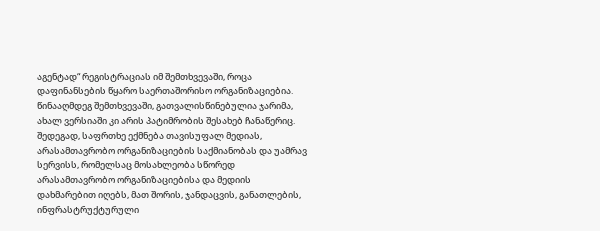აგენტად“ რეგისტრაციას იმ შემთხვევაში, როცა დაფინანსების წყარო საერთაშორისო ორგანიზაციებია. წინააღმდეგ შემთხვევაში, გათვალისწინებულია ჯარიმა, ახალ ვერსიაში კი არის პატიმრობის შესახებ ჩანაწერიც. შედეგად, საფრთხე ექმნება თავისუფალ მედიას, არასამთავრობო ორგანიზაციების საქმიანობას და უამრავ სერვისს, რომელსაც მოსახლეობა სწორედ არასამთავრობო ორგანიზაციებისა და მედიის დახმარებით იღებს, მათ შორის, ჯანდაცვის, განათლების, ინფრასტრუქტურული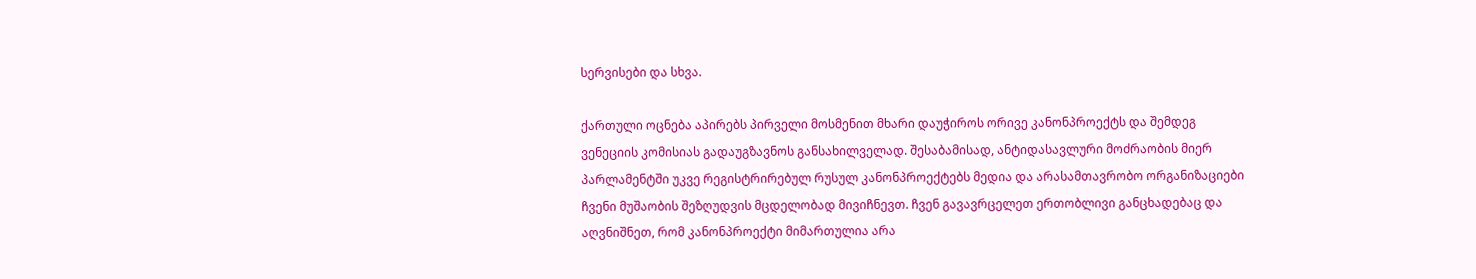სერვისები და სხვა.

ქართული ოცნება აპირებს პირველი მოსმენით მხარი დაუჭიროს ორივე კანონპროექტს და შემდეგ ვენეციის კომისიას გადაუგზავნოს განსახილველად. შესაბამისად, ანტიდასავლური მოძრაობის მიერ პარლამენტში უკვე რეგისტრირებულ რუსულ კანონპროექტებს მედია და არასამთავრობო ორგანიზაციები ჩვენი მუშაობის შეზღუდვის მცდელობად მივიჩნევთ. ჩვენ გავავრცელეთ ერთობლივი განცხადებაც და აღვნიშნეთ, რომ კანონპროექტი მიმართულია არა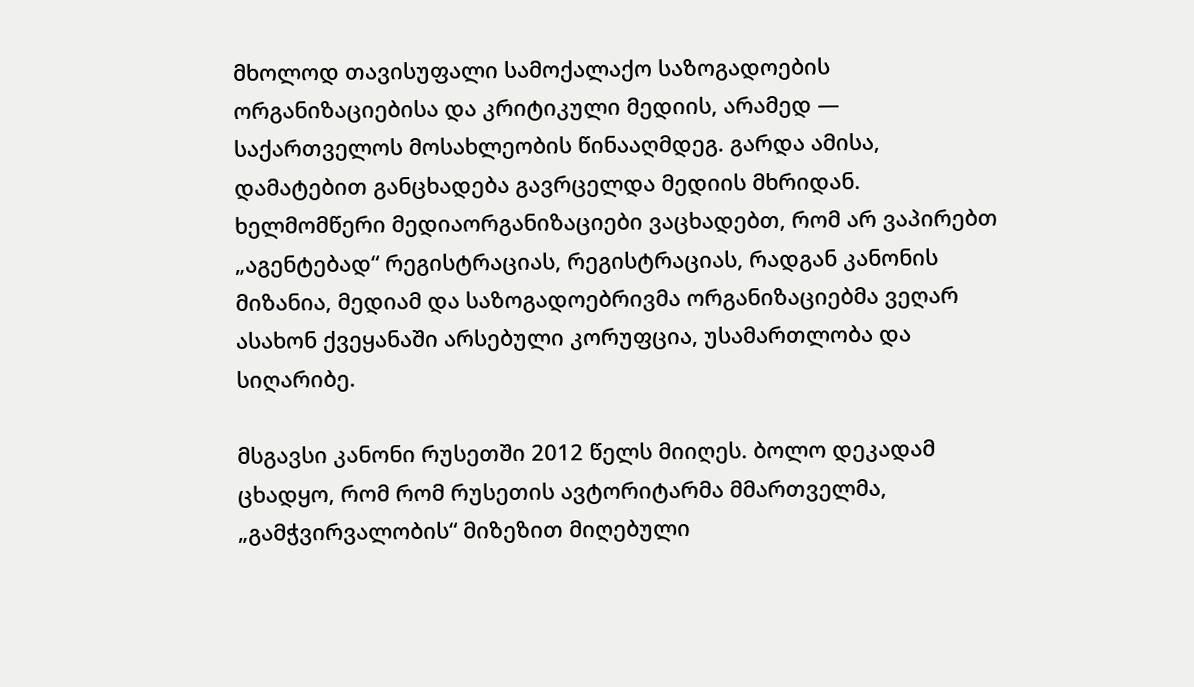მხოლოდ თავისუფალი სამოქალაქო საზოგადოების ორგანიზაციებისა და კრიტიკული მედიის, არამედ — საქართველოს მოსახლეობის წინააღმდეგ. გარდა ამისა, დამატებით განცხადება გავრცელდა მედიის მხრიდან. ხელმომწერი მედიაორგანიზაციები ვაცხადებთ, რომ არ ვაპირებთ „აგენტებად“ რეგისტრაციას, რეგისტრაციას, რადგან კანონის მიზანია, მედიამ და საზოგადოებრივმა ორგანიზაციებმა ვეღარ ასახონ ქვეყანაში არსებული კორუფცია, უსამართლობა და სიღარიბე.

მსგავსი კანონი რუსეთში 2012 წელს მიიღეს. ბოლო დეკადამ ცხადყო, რომ რომ რუსეთის ავტორიტარმა მმართველმა, „გამჭვირვალობის“ მიზეზით მიღებული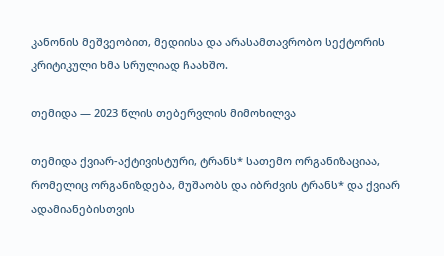კანონის მეშვეობით, მედიისა და არასამთავრობო სექტორის კრიტიკული ხმა სრულიად ჩაახშო.

თემიდა — 2023 წლის თებერვლის მიმოხილვა

თემიდა ქვიარ-აქტივისტური, ტრანს* სათემო ორგანიზაციაა, რომელიც ორგანიზდება, მუშაობს და იბრძვის ტრანს* და ქვიარ ადამიანებისთვის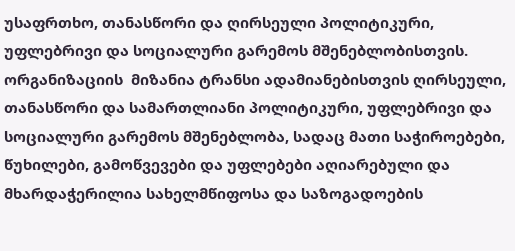უსაფრთხო, თანასწორი და ღირსეული პოლიტიკური, უფლებრივი და სოციალური გარემოს მშენებლობისთვის. ორგანიზაციის  მიზანია ტრანსი ადამიანებისთვის ღირსეული, თანასწორი და სამართლიანი პოლიტიკური, უფლებრივი და სოციალური გარემოს მშენებლობა, სადაც მათი საჭიროებები, წუხილები, გამოწვევები და უფლებები აღიარებული და მხარდაჭერილია სახელმწიფოსა და საზოგადოების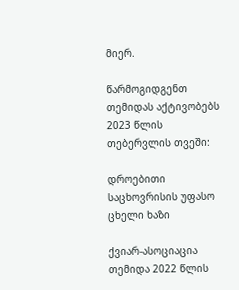მიერ.

წარმოგიდგენთ თემიდას აქტივობებს 2023 წლის თებერვლის თვეში:

დროებითი საცხოვრისის უფასო ცხელი ხაზი

ქვიარ-ასოციაცია თემიდა 2022 წლის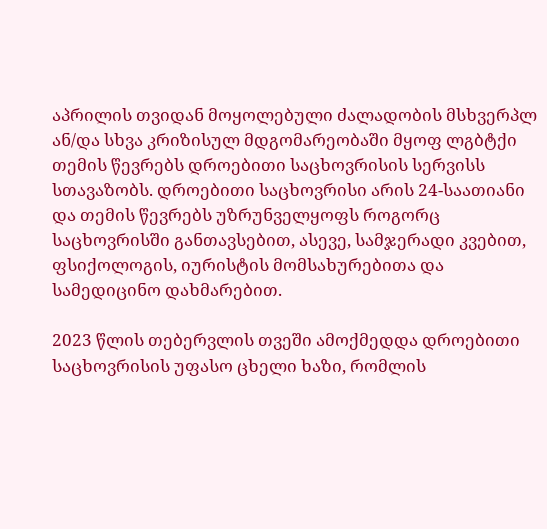აპრილის თვიდან მოყოლებული ძალადობის მსხვერპლ ან/და სხვა კრიზისულ მდგომარეობაში მყოფ ლგბტქი თემის წევრებს დროებითი საცხოვრისის სერვისს სთავაზობს. დროებითი საცხოვრისი არის 24-საათიანი და თემის წევრებს უზრუნველყოფს როგორც საცხოვრისში განთავსებით, ასევე, სამჯერადი კვებით, ფსიქოლოგის, იურისტის მომსახურებითა და სამედიცინო დახმარებით.

2023 წლის თებერვლის თვეში ამოქმედდა დროებითი საცხოვრისის უფასო ცხელი ხაზი, რომლის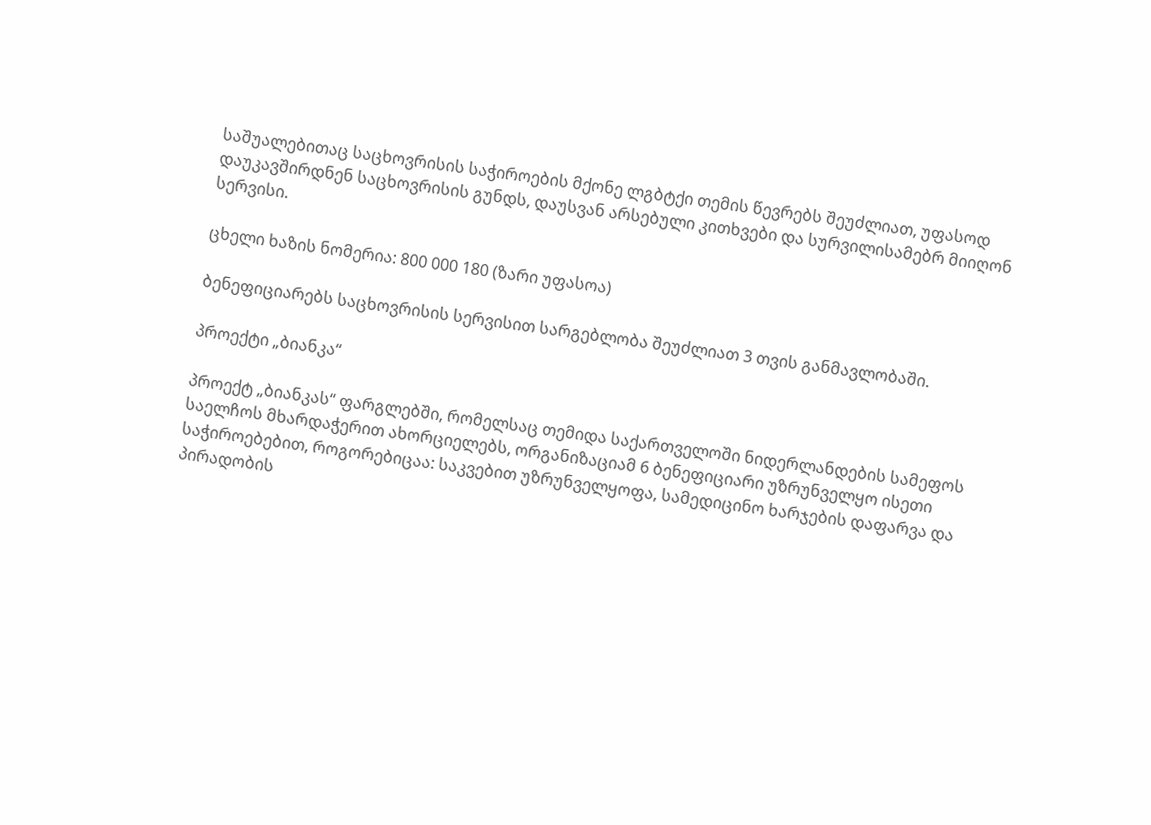საშუალებითაც საცხოვრისის საჭიროების მქონე ლგბტქი თემის წევრებს შეუძლიათ, უფასოდ დაუკავშირდნენ საცხოვრისის გუნდს, დაუსვან არსებული კითხვები და სურვილისამებრ მიიღონ სერვისი.

ცხელი ხაზის ნომერია: 800 000 180 (ზარი უფასოა)

ბენეფიციარებს საცხოვრისის სერვისით სარგებლობა შეუძლიათ 3 თვის განმავლობაში.

პროექტი „ბიანკა“

პროექტ „ბიანკას“ ფარგლებში, რომელსაც თემიდა საქართველოში ნიდერლანდების სამეფოს საელჩოს მხარდაჭერით ახორციელებს, ორგანიზაციამ 6 ბენეფიციარი უზრუნველყო ისეთი საჭიროებებით, როგორებიცაა: საკვებით უზრუნველყოფა, სამედიცინო ხარჯების დაფარვა და პირადობის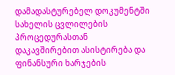დამადასტურებელ დოკუმენტში სახელის ცვლილების პროცედურასთან დაკავშირებით ასისტირება და ფინანსური ხარჯების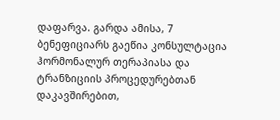დაფარვა. გარდა ამისა, 7 ბენეფიციარს გაეწია კონსულტაცია ჰორმონალურ თერაპიასა და ტრანზიციის პროცედურებთან დაკავშირებით,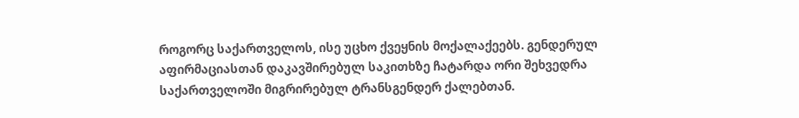როგორც საქართველოს, ისე უცხო ქვეყნის მოქალაქეებს. გენდერულ აფირმაციასთან დაკავშირებულ საკითხზე ჩატარდა ორი შეხვედრა საქართველოში მიგრირებულ ტრანსგენდერ ქალებთან.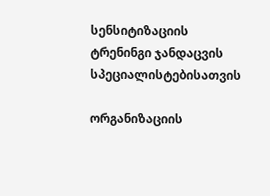სენსიტიზაციის ტრენინგი ჯანდაცვის სპეციალისტებისათვის

ორგანიზაციის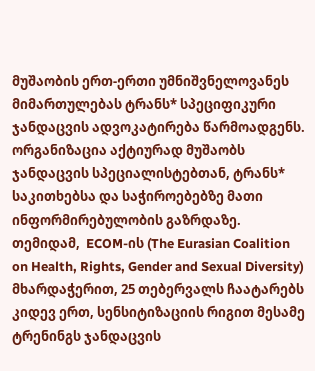მუშაობის ერთ-ერთი უმნიშვნელოვანეს მიმართულებას ტრანს* სპეციფიკური ჯანდაცვის ადვოკატირება წარმოადგენს. ორგანიზაცია აქტიურად მუშაობს ჯანდაცვის სპეციალისტებთან, ტრანს* საკითხებსა და საჭიროებებზე მათი ინფორმირებულობის გაზრდაზე. თემიდამ,  ECOM-ის (The Eurasian Coalition on Health, Rights, Gender and Sexual Diversity) მხარდაჭერით, 25 თებერვალს ჩაატარებს კიდევ ერთ, სენსიტიზაციის რიგით მესამე ტრენინგს ჯანდაცვის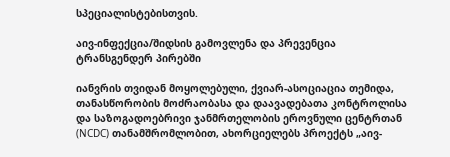სპეციალისტებისთვის.

აივ-ინფექცია/შიდსის გამოვლენა და პრევენცია ტრანსგენდერ პირებში

იანვრის თვიდან მოყოლებული, ქვიარ-ასოციაცია თემიდა, თანასწორობის მოძრაობასა და დაავადებათა კონტროლისა და საზოგადოებრივი ჯანმრთელობის ეროვნული ცენტრთან (NCDC) თანამშრომლობით, ახორციელებს პროექტს „აივ-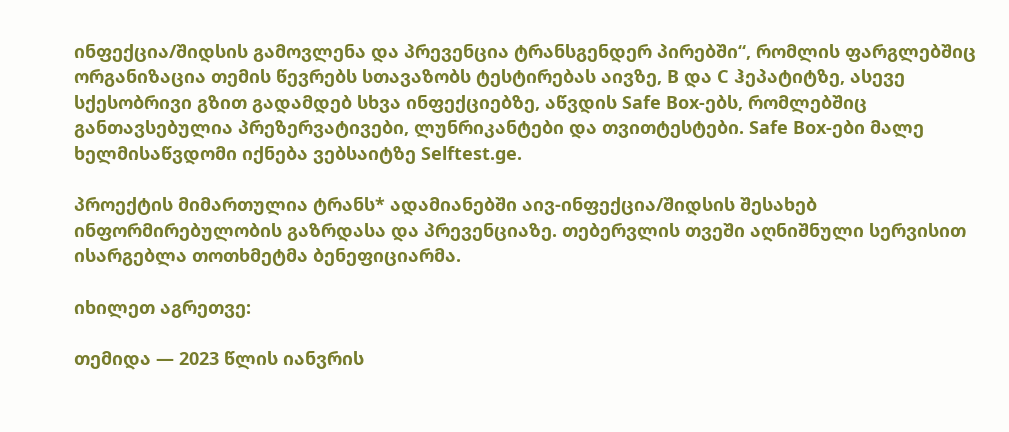ინფექცია/შიდსის გამოვლენა და პრევენცია ტრანსგენდერ პირებში“, რომლის ფარგლებშიც ორგანიზაცია თემის წევრებს სთავაზობს ტესტირებას აივზე, B და C ჰეპატიტზე, ასევე სქესობრივი გზით გადამდებ სხვა ინფექციებზე, აწვდის Safe Box-ებს, რომლებშიც განთავსებულია პრეზერვატივები, ლუნრიკანტები და თვითტესტები. Safe Box-ები მალე ხელმისაწვდომი იქნება ვებსაიტზე Selftest.ge.

პროექტის მიმართულია ტრანს* ადამიანებში აივ-ინფექცია/შიდსის შესახებ ინფორმირებულობის გაზრდასა და პრევენციაზე. თებერვლის თვეში აღნიშნული სერვისით ისარგებლა თოთხმეტმა ბენეფიციარმა.

იხილეთ აგრეთვე:

თემიდა — 2023 წლის იანვრის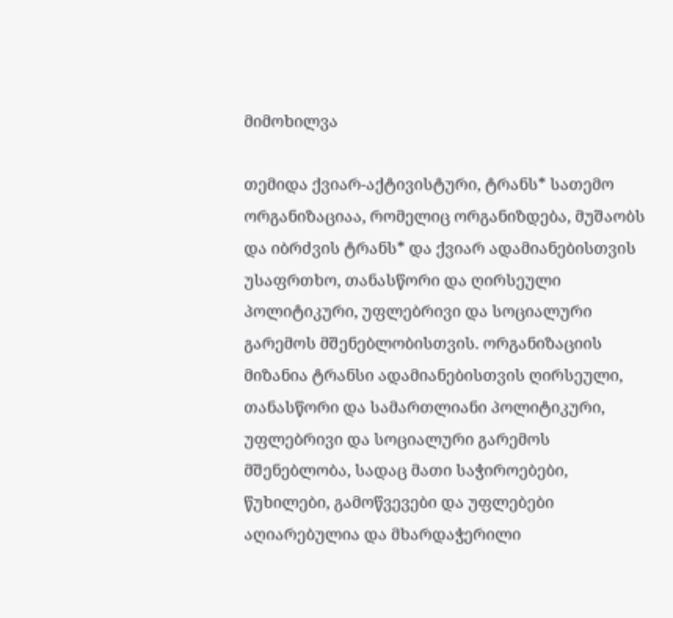მიმოხილვა

თემიდა ქვიარ-აქტივისტური, ტრანს* სათემო ორგანიზაციაა, რომელიც ორგანიზდება, მუშაობს და იბრძვის ტრანს* და ქვიარ ადამიანებისთვის უსაფრთხო, თანასწორი და ღირსეული პოლიტიკური, უფლებრივი და სოციალური გარემოს მშენებლობისთვის. ორგანიზაციის  მიზანია ტრანსი ადამიანებისთვის ღირსეული, თანასწორი და სამართლიანი პოლიტიკური, უფლებრივი და სოციალური გარემოს მშენებლობა, სადაც მათი საჭიროებები, წუხილები, გამოწვევები და უფლებები აღიარებულია და მხარდაჭერილი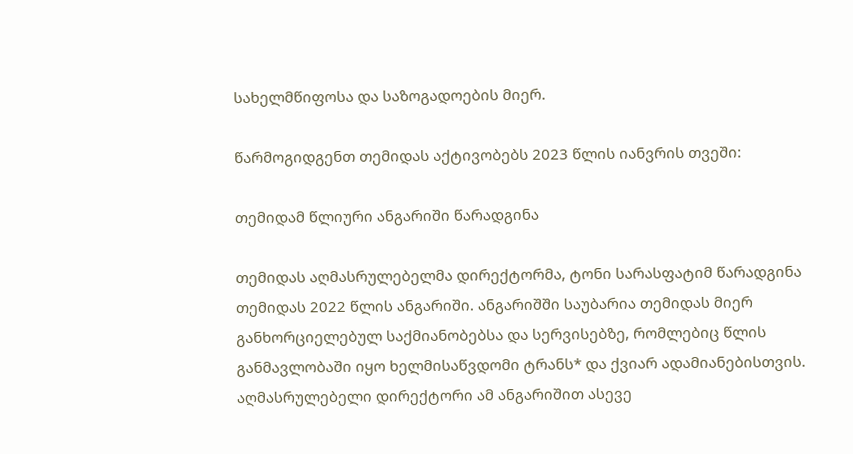სახელმწიფოსა და საზოგადოების მიერ.

წარმოგიდგენთ თემიდას აქტივობებს 2023 წლის იანვრის თვეში:

თემიდამ წლიური ანგარიში წარადგინა

თემიდას აღმასრულებელმა დირექტორმა, ტონი სარასფატიმ წარადგინა თემიდას 2022 წლის ანგარიში. ანგარიშში საუბარია თემიდას მიერ განხორციელებულ საქმიანობებსა და სერვისებზე, რომლებიც წლის განმავლობაში იყო ხელმისაწვდომი ტრანს* და ქვიარ ადამიანებისთვის. აღმასრულებელი დირექტორი ამ ანგარიშით ასევე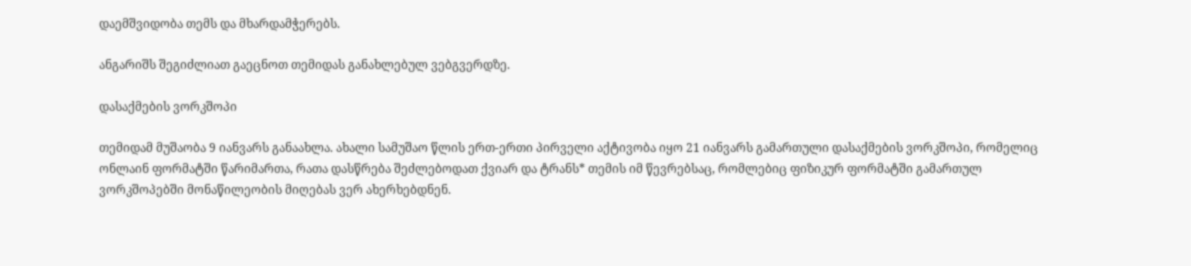დაემშვიდობა თემს და მხარდამჭერებს.

ანგარიშს შეგიძლიათ გაეცნოთ თემიდას განახლებულ ვებგვერდზე.

დასაქმების ვორკშოპი

თემიდამ მუშაობა 9 იანვარს განაახლა. ახალი სამუშაო წლის ერთ-ერთი პირველი აქტივობა იყო 21 იანვარს გამართული დასაქმების ვორკშოპი, რომელიც ონლაინ ფორმატში წარიმართა, რათა დასწრება შეძლებოდათ ქვიარ და ტრანს* თემის იმ წევრებსაც, რომლებიც ფიზიკურ ფორმატში გამართულ ვორკშოპებში მონაწილეობის მიღებას ვერ ახერხებდნენ.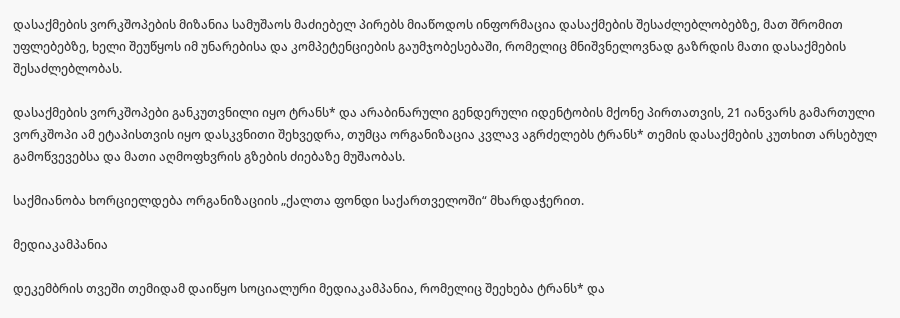დასაქმების ვორკშოპების მიზანია სამუშაოს მაძიებელ პირებს მიაწოდოს ინფორმაცია დასაქმების შესაძლებლობებზე, მათ შრომით უფლებებზე, ხელი შეუწყოს იმ უნარებისა და კომპეტენციების გაუმჯობესებაში, რომელიც მნიშვნელოვნად გაზრდის მათი დასაქმების შესაძლებლობას.

დასაქმების ვორკშოპები განკუთვნილი იყო ტრანს* და არაბინარული გენდერული იდენტობის მქონე პირთათვის, 21 იანვარს გამართული ვორკშოპი ამ ეტაპისთვის იყო დასკვნითი შეხვედრა, თუმცა ორგანიზაცია კვლავ აგრძელებს ტრანს* თემის დასაქმების კუთხით არსებულ გამოწვევებსა და მათი აღმოფხვრის გზების ძიებაზე მუშაობას.

საქმიანობა ხორციელდება ორგანიზაციის „ქალთა ფონდი საქართველოში“ მხარდაჭერით.

მედიაკამპანია

დეკემბრის თვეში თემიდამ დაიწყო სოციალური მედიაკამპანია, რომელიც შეეხება ტრანს* და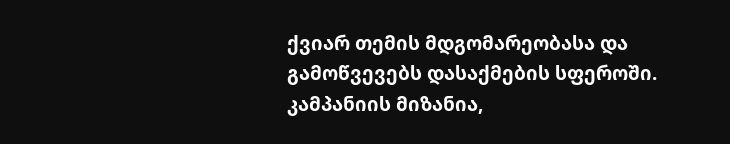ქვიარ თემის მდგომარეობასა და გამოწვევებს დასაქმების სფეროში. კამპანიის მიზანია,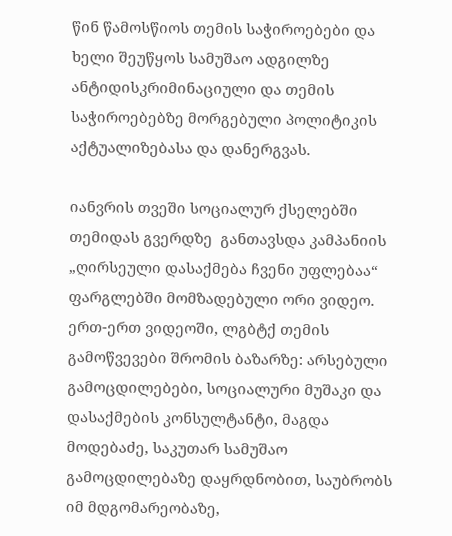წინ წამოსწიოს თემის საჭიროებები და ხელი შეუწყოს სამუშაო ადგილზე ანტიდისკრიმინაციული და თემის საჭიროებებზე მორგებული პოლიტიკის აქტუალიზებასა და დანერგვას.

იანვრის თვეში სოციალურ ქსელებში თემიდას გვერდზე  განთავსდა კამპანიის „ღირსეული დასაქმება ჩვენი უფლებაა“ ფარგლებში მომზადებული ორი ვიდეო. ერთ-ერთ ვიდეოში, ლგბტქ თემის გამოწვევები შრომის ბაზარზე: არსებული გამოცდილებები, სოციალური მუშაკი და დასაქმების კონსულტანტი, მაგდა მოდებაძე, საკუთარ სამუშაო გამოცდილებაზე დაყრდნობით, საუბრობს იმ მდგომარეობაზე,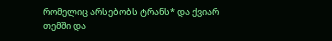რომელიც არსებობს ტრანს* და ქვიარ თემში და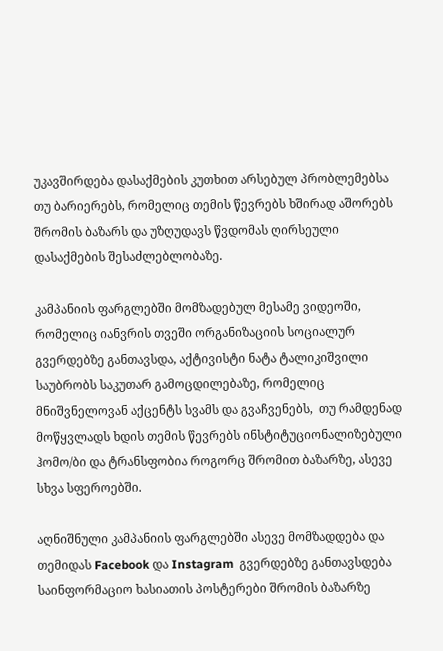უკავშირდება დასაქმების კუთხით არსებულ პრობლემებსა თუ ბარიერებს, რომელიც თემის წევრებს ხშირად აშორებს შრომის ბაზარს და უზღუდავს წვდომას ღირსეული დასაქმების შესაძლებლობაზე.

კამპანიის ფარგლებში მომზადებულ მესამე ვიდეოში, რომელიც იანვრის თვეში ორგანიზაციის სოციალურ გვერდებზე განთავსდა, აქტივისტი ნატა ტალიკიშვილი საუბრობს საკუთარ გამოცდილებაზე, რომელიც მნიშვნელოვან აქცენტს სვამს და გვაჩვენებს,  თუ რამდენად მოწყვლადს ხდის თემის წევრებს ინსტიტუციონალიზებული ჰომო/ბი და ტრანსფობია როგორც შრომით ბაზარზე, ასევე სხვა სფეროებში.

აღნიშნული კამპანიის ფარგლებში ასევე მომზადდება და თემიდას Facebook და Instagram  გვერდებზე განთავსდება საინფორმაციო ხასიათის პოსტერები შრომის ბაზარზე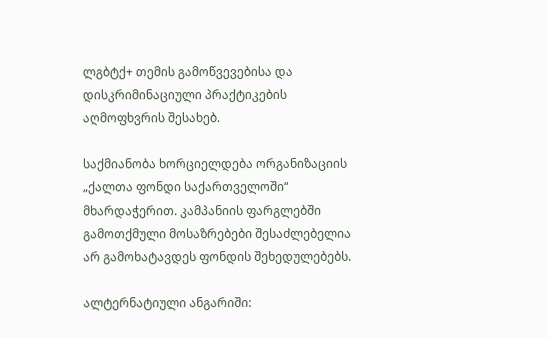ლგბტქ+ თემის გამოწვევებისა და დისკრიმინაციული პრაქტიკების აღმოფხვრის შესახებ.

საქმიანობა ხორციელდება ორგანიზაციის „ქალთა ფონდი საქართველოში“ მხარდაჭერით. კამპანიის ფარგლებში გამოთქმული მოსაზრებები შესაძლებელია არ გამოხატავდეს ფონდის შეხედულებებს.

ალტერნატიული ანგარიში: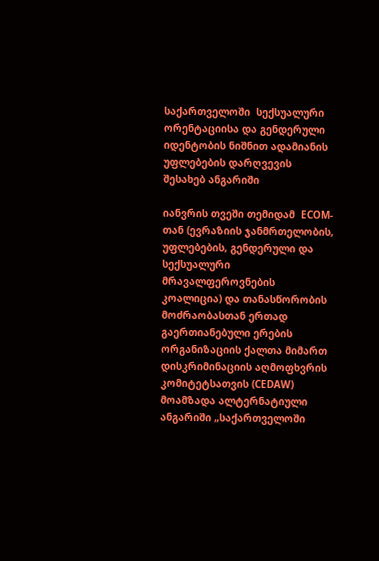საქართველოში  სექსუალური ორენტაციისა და გენდერული იდენტობის ნიშნით ადამიანის უფლებების დარღვევის შესახებ ანგარიში

იანვრის თვეში თემიდამ  ECOM-თან (ევრაზიის ჯანმრთელობის, უფლებების, გენდერული და სექსუალური მრავალფეროვნების კოალიცია) და თანასწორობის მოძრაობასთან ერთად გაერთიანებული ერების ორგანიზაციის ქალთა მიმართ დისკრიმინაციის აღმოფხვრის კომიტეტსათვის (CEDAW) მოამზადა ალტერნატიული ანგარიში „საქართველოში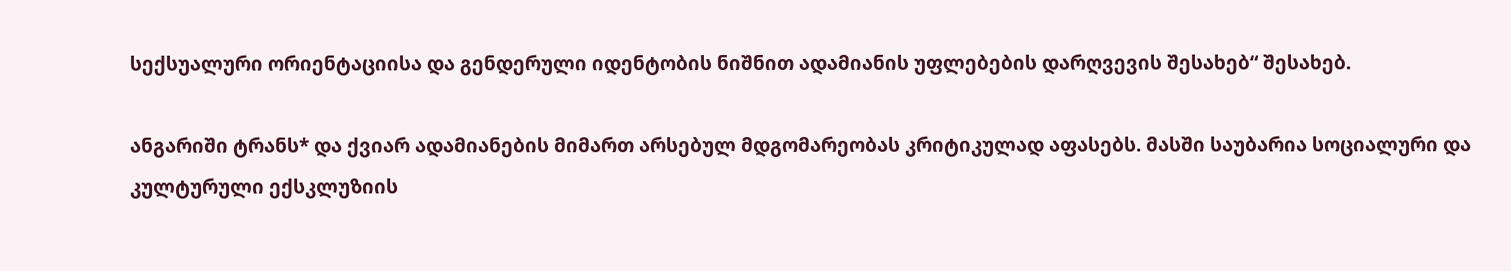სექსუალური ორიენტაციისა და გენდერული იდენტობის ნიშნით ადამიანის უფლებების დარღვევის შესახებ“ შესახებ.

ანგარიში ტრანს* და ქვიარ ადამიანების მიმართ არსებულ მდგომარეობას კრიტიკულად აფასებს. მასში საუბარია სოციალური და კულტურული ექსკლუზიის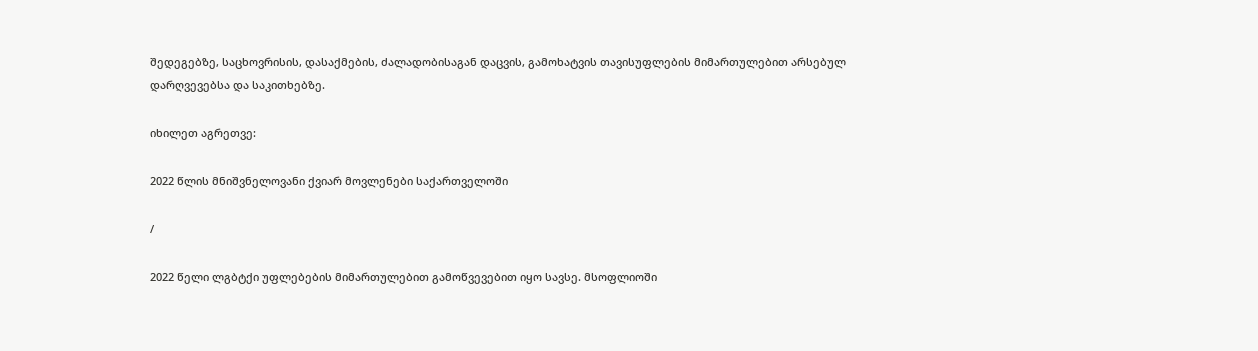შედეგებზე, საცხოვრისის, დასაქმების, ძალადობისაგან დაცვის, გამოხატვის თავისუფლების მიმართულებით არსებულ დარღვევებსა და საკითხებზე.

იხილეთ აგრეთვე:

2022 წლის მნიშვნელოვანი ქვიარ მოვლენები საქართველოში

/

2022 წელი ლგბტქი უფლებების მიმართულებით გამოწვევებით იყო სავსე. მსოფლიოში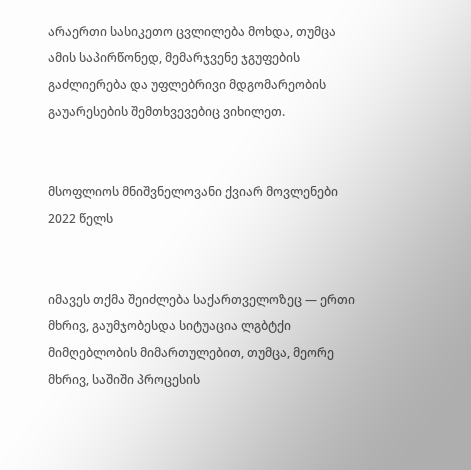არაერთი სასიკეთო ცვლილება მოხდა, თუმცა ამის საპირწონედ, მემარჯვენე ჯგუფების გაძლიერება და უფლებრივი მდგომარეობის გაუარესების შემთხვევებიც ვიხილეთ.


მსოფლიოს მნიშვნელოვანი ქვიარ მოვლენები 2022 წელს


იმავეს თქმა შეიძლება საქართველოზეც — ერთი მხრივ, გაუმჯობესდა სიტუაცია ლგბტქი მიმღებლობის მიმართულებით, თუმცა, მეორე მხრივ, საშიში პროცესის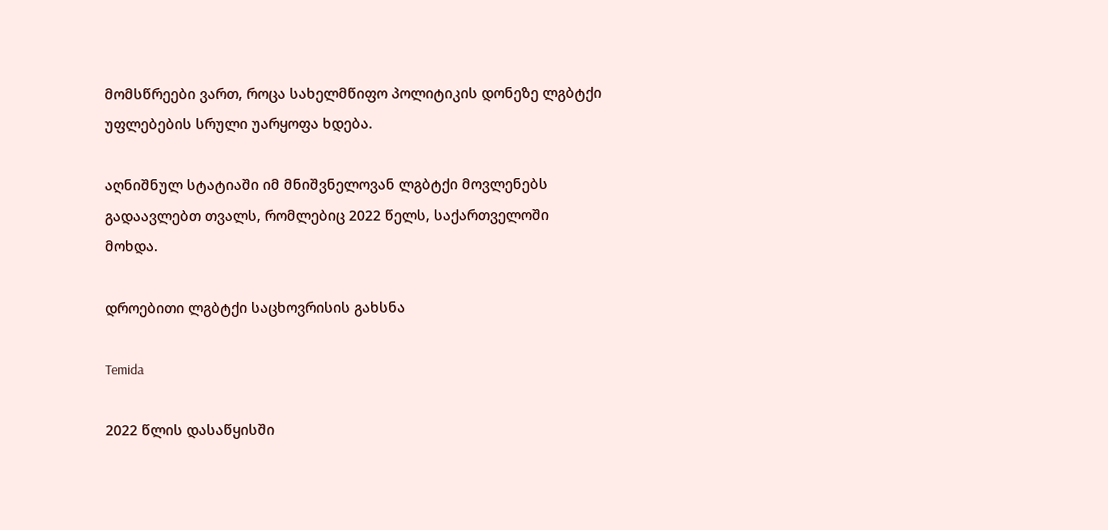მომსწრეები ვართ, როცა სახელმწიფო პოლიტიკის დონეზე ლგბტქი უფლებების სრული უარყოფა ხდება.

აღნიშნულ სტატიაში იმ მნიშვნელოვან ლგბტქი მოვლენებს გადაავლებთ თვალს, რომლებიც 2022 წელს, საქართველოში მოხდა.

დროებითი ლგბტქი საცხოვრისის გახსნა

Temida

2022 წლის დასაწყისში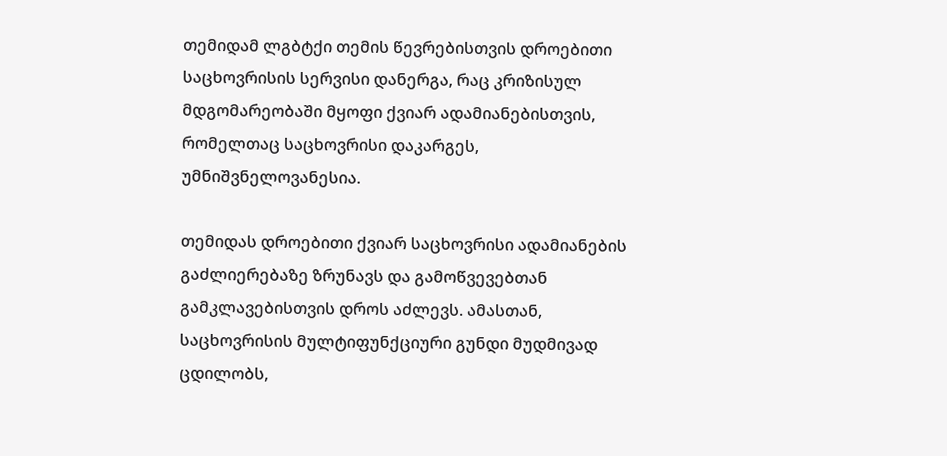თემიდამ ლგბტქი თემის წევრებისთვის დროებითი საცხოვრისის სერვისი დანერგა, რაც კრიზისულ მდგომარეობაში მყოფი ქვიარ ადამიანებისთვის, რომელთაც საცხოვრისი დაკარგეს, უმნიშვნელოვანესია.

თემიდას დროებითი ქვიარ საცხოვრისი ადამიანების გაძლიერებაზე ზრუნავს და გამოწვევებთან გამკლავებისთვის დროს აძლევს. ამასთან, საცხოვრისის მულტიფუნქციური გუნდი მუდმივად ცდილობს,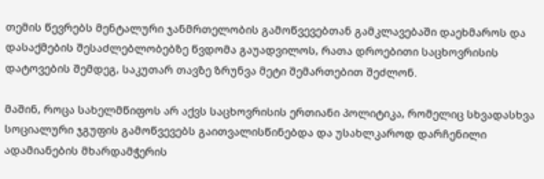თემის წევრებს მენტალური ჯანმრთელობის გამოწვევებთან გამკლავებაში დაეხმაროს და დასაქმების შესაძლებლობებზე წვდომა გაუადვილოს, რათა დროებითი საცხოვრისის დატოვების შემდეგ, საკუთარ თავზე ზრუნვა მეტი შემართებით შეძლონ.

მაშინ, როცა სახელმწიფოს არ აქვს საცხოვრისის ერთიანი პოლიტიკა, რომელიც სხვადასხვა სოციალური ჯგუფის გამოწვევებს გაითვალისწინებდა და უსახლკაროდ დარჩენილი ადამიანების მხარდამჭერის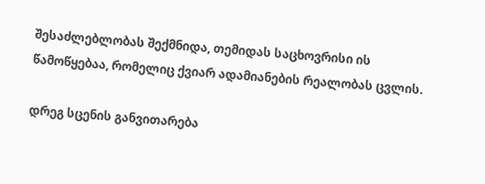შესაძლებლობას შექმნიდა, თემიდას საცხოვრისი ის წამოწყებაა, რომელიც ქვიარ ადამიანების რეალობას ცვლის.

დრეგ სცენის განვითარება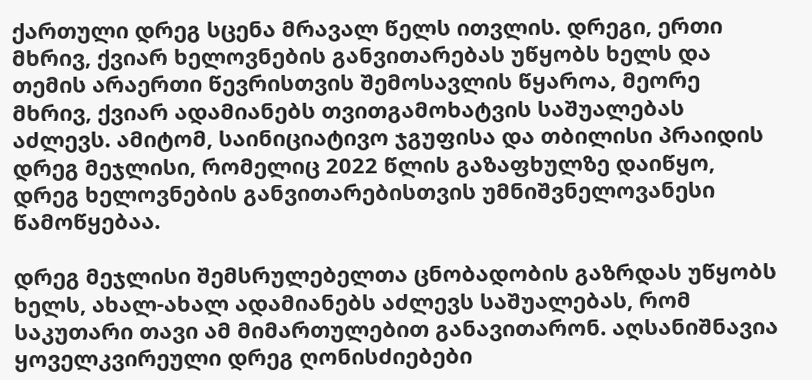ქართული დრეგ სცენა მრავალ წელს ითვლის. დრეგი, ერთი მხრივ, ქვიარ ხელოვნების განვითარებას უწყობს ხელს და თემის არაერთი წევრისთვის შემოსავლის წყაროა, მეორე მხრივ, ქვიარ ადამიანებს თვითგამოხატვის საშუალებას აძლევს. ამიტომ, საინიციატივო ჯგუფისა და თბილისი პრაიდის დრეგ მეჯლისი, რომელიც 2022 წლის გაზაფხულზე დაიწყო, დრეგ ხელოვნების განვითარებისთვის უმნიშვნელოვანესი წამოწყებაა.

დრეგ მეჯლისი შემსრულებელთა ცნობადობის გაზრდას უწყობს ხელს, ახალ-ახალ ადამიანებს აძლევს საშუალებას, რომ საკუთარი თავი ამ მიმართულებით განავითარონ. აღსანიშნავია ყოველკვირეული დრეგ ღონისძიებები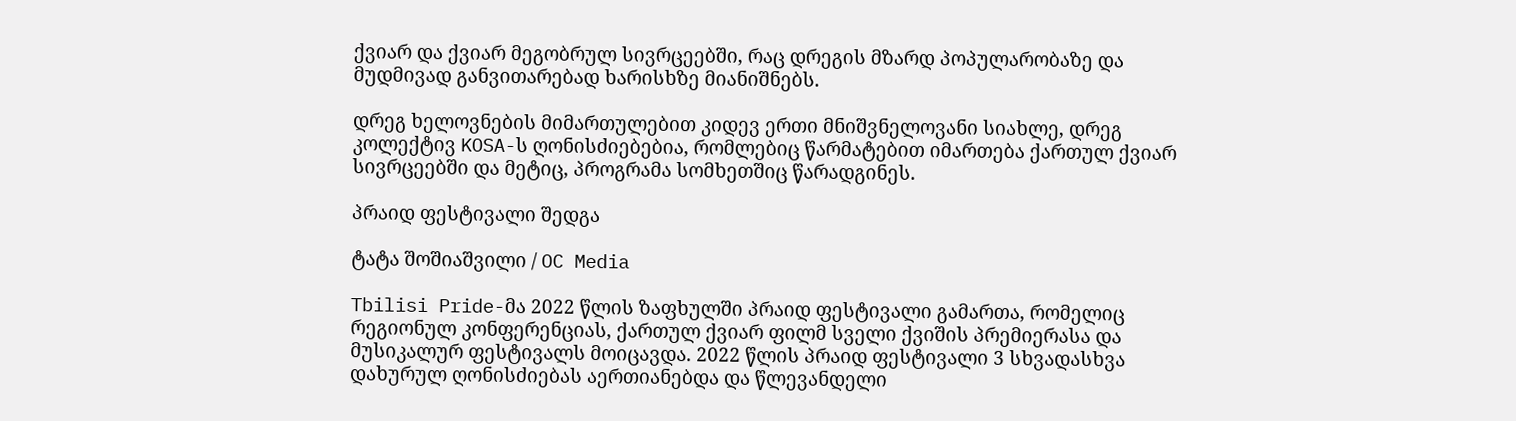ქვიარ და ქვიარ მეგობრულ სივრცეებში, რაც დრეგის მზარდ პოპულარობაზე და მუდმივად განვითარებად ხარისხზე მიანიშნებს.

დრეგ ხელოვნების მიმართულებით კიდევ ერთი მნიშვნელოვანი სიახლე, დრეგ კოლექტივ KOSA-ს ღონისძიებებია, რომლებიც წარმატებით იმართება ქართულ ქვიარ სივრცეებში და მეტიც, პროგრამა სომხეთშიც წარადგინეს.

პრაიდ ფესტივალი შედგა

ტატა შოშიაშვილი / OC Media

Tbilisi Pride-მა 2022 წლის ზაფხულში პრაიდ ფესტივალი გამართა, რომელიც რეგიონულ კონფერენციას, ქართულ ქვიარ ფილმ სველი ქვიშის პრემიერასა და მუსიკალურ ფესტივალს მოიცავდა. 2022 წლის პრაიდ ფესტივალი 3 სხვადასხვა დახურულ ღონისძიებას აერთიანებდა და წლევანდელი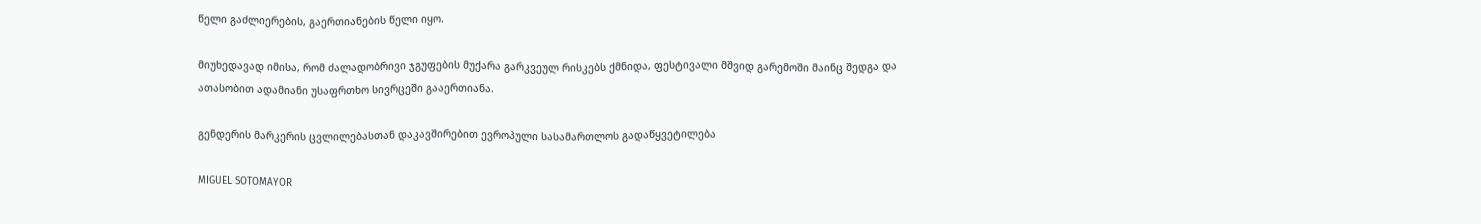წელი გაძლიერების, გაერთიანების წელი იყო.

მიუხედავად იმისა, რომ ძალადობრივი ჯგუფების მუქარა გარკვეულ რისკებს ქმნიდა, ფესტივალი მშვიდ გარემოში მაინც შედგა და ათასობით ადამიანი უსაფრთხო სივრცეში გააერთიანა.

გენდერის მარკერის ცვლილებასთან დაკავშირებით ევროპული სასამართლოს გადაწყვეტილება

MIGUEL SOTOMAYOR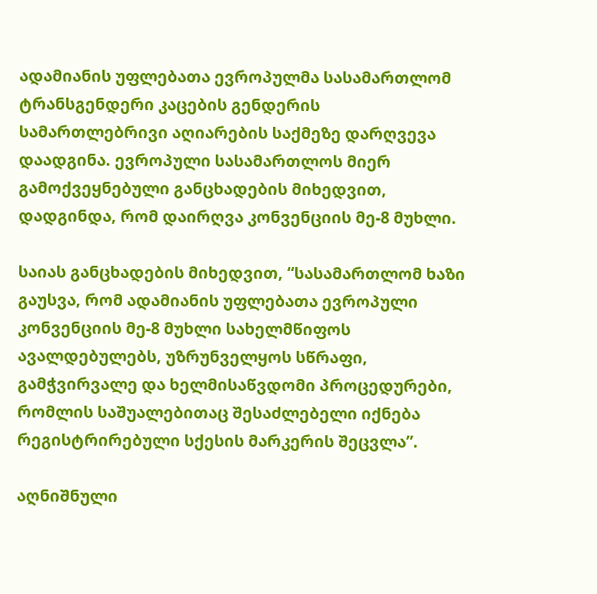ადამიანის უფლებათა ევროპულმა სასამართლომ ტრანსგენდერი კაცების გენდერის სამართლებრივი აღიარების საქმეზე დარღვევა დაადგინა. ევროპული სასამართლოს მიერ გამოქვეყნებული განცხადების მიხედვით, დადგინდა, რომ დაირღვა კონვენციის მე-8 მუხლი.

საიას განცხადების მიხედვით, “სასამართლომ ხაზი გაუსვა, რომ ადამიანის უფლებათა ევროპული კონვენციის მე-8 მუხლი სახელმწიფოს ავალდებულებს, უზრუნველყოს სწრაფი, გამჭვირვალე და ხელმისაწვდომი პროცედურები, რომლის საშუალებითაც შესაძლებელი იქნება რეგისტრირებული სქესის მარკერის შეცვლა”.

აღნიშნული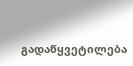გადაწყვეტილება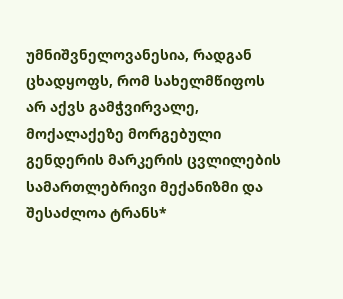უმნიშვნელოვანესია, რადგან ცხადყოფს, რომ სახელმწიფოს არ აქვს გამჭვირვალე, მოქალაქეზე მორგებული გენდერის მარკერის ცვლილების სამართლებრივი მექანიზმი და შესაძლოა ტრანს*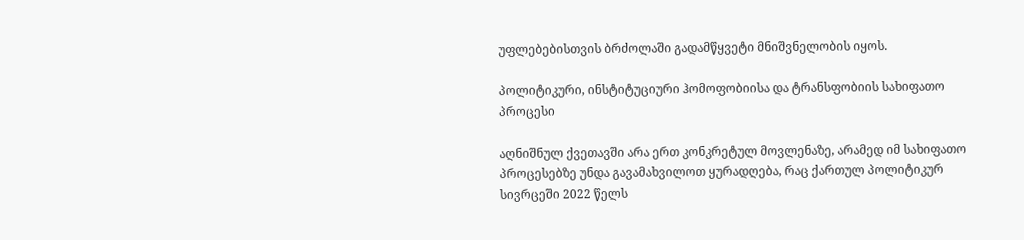უფლებებისთვის ბრძოლაში გადამწყვეტი მნიშვნელობის იყოს.

პოლიტიკური, ინსტიტუციური ჰომოფობიისა და ტრანსფობიის სახიფათო პროცესი

აღნიშნულ ქვეთავში არა ერთ კონკრეტულ მოვლენაზე, არამედ იმ სახიფათო პროცესებზე უნდა გავამახვილოთ ყურადღება, რაც ქართულ პოლიტიკურ სივრცეში 2022 წელს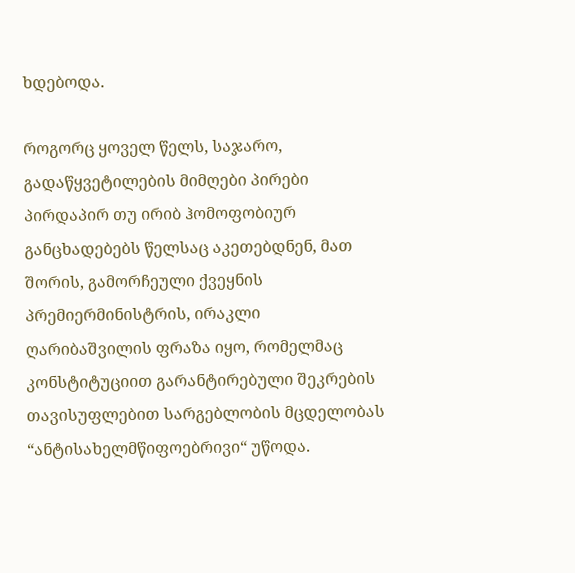ხდებოდა.

როგორც ყოველ წელს, საჯარო, გადაწყვეტილების მიმღები პირები პირდაპირ თუ ირიბ ჰომოფობიურ განცხადებებს წელსაც აკეთებდნენ, მათ შორის, გამორჩეული ქვეყნის პრემიერმინისტრის, ირაკლი ღარიბაშვილის ფრაზა იყო, რომელმაც კონსტიტუციით გარანტირებული შეკრების თავისუფლებით სარგებლობის მცდელობას “ანტისახელმწიფოებრივი“ უწოდა.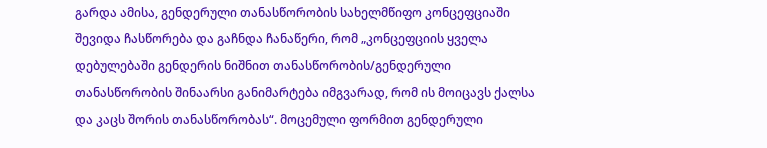გარდა ამისა, გენდერული თანასწორობის სახელმწიფო კონცეფციაში შევიდა ჩასწორება და გაჩნდა ჩანაწერი, რომ „კონცეფციის ყველა დებულებაში გენდერის ნიშნით თანასწორობის/გენდერული თანასწორობის შინაარსი განიმარტება იმგვარად, რომ ის მოიცავს ქალსა და კაცს შორის თანასწორობას“. მოცემული ფორმით გენდერული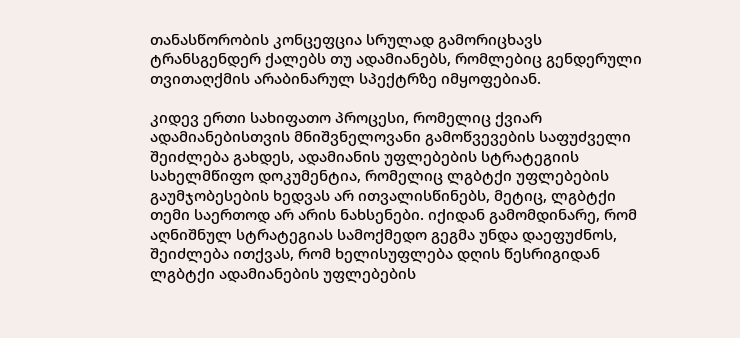თანასწორობის კონცეფცია სრულად გამორიცხავს ტრანსგენდერ ქალებს თუ ადამიანებს, რომლებიც გენდერული თვითაღქმის არაბინარულ სპექტრზე იმყოფებიან.

კიდევ ერთი სახიფათო პროცესი, რომელიც ქვიარ ადამიანებისთვის მნიშვნელოვანი გამოწვევების საფუძველი შეიძლება გახდეს, ადამიანის უფლებების სტრატეგიის სახელმწიფო დოკუმენტია, რომელიც ლგბტქი უფლებების გაუმჯობესების ხედვას არ ითვალისწინებს, მეტიც, ლგბტქი თემი საერთოდ არ არის ნახსენები. იქიდან გამომდინარე, რომ აღნიშნულ სტრატეგიას სამოქმედო გეგმა უნდა დაეფუძნოს, შეიძლება ითქვას, რომ ხელისუფლება დღის წესრიგიდან ლგბტქი ადამიანების უფლებების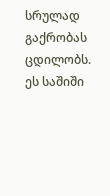სრულად გაქრობას ცდილობს. ეს საშიში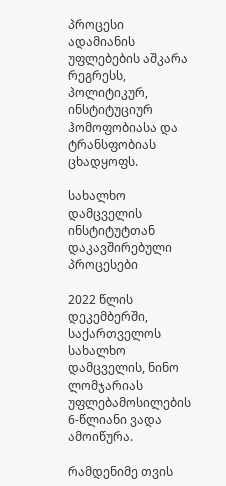პროცესი ადამიანის უფლებების აშკარა რეგრესს, პოლიტიკურ, ინსტიტუციურ ჰომოფობიასა და ტრანსფობიას ცხადყოფს.

სახალხო დამცველის ინსტიტუტთან დაკავშირებული პროცესები

2022 წლის დეკემბერში, საქართველოს სახალხო დამცველის, ნინო ლომჯარიას უფლებამოსილების 6-წლიანი ვადა ამოიწურა.

რამდენიმე თვის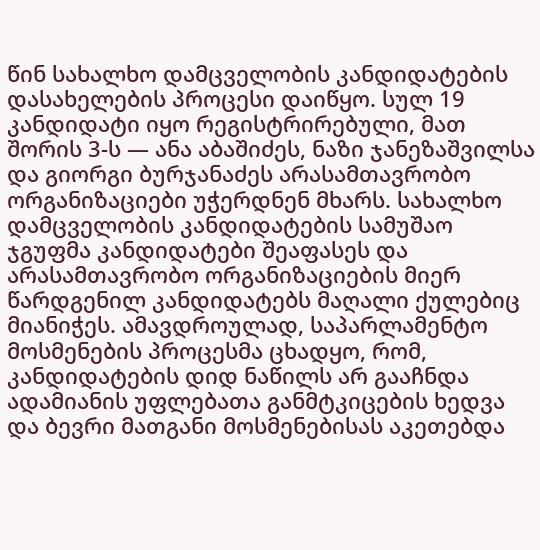წინ სახალხო დამცველობის კანდიდატების დასახელების პროცესი დაიწყო. სულ 19 კანდიდატი იყო რეგისტრირებული, მათ შორის 3-ს — ანა აბაშიძეს, ნაზი ჯანეზაშვილსა და გიორგი ბურჯანაძეს არასამთავრობო ორგანიზაციები უჭერდნენ მხარს. სახალხო დამცველობის კანდიდატების სამუშაო ჯგუფმა კანდიდატები შეაფასეს და არასამთავრობო ორგანიზაციების მიერ წარდგენილ კანდიდატებს მაღალი ქულებიც მიანიჭეს. ამავდროულად, საპარლამენტო მოსმენების პროცესმა ცხადყო, რომ,  კანდიდატების დიდ ნაწილს არ გააჩნდა ადამიანის უფლებათა განმტკიცების ხედვა და ბევრი მათგანი მოსმენებისას აკეთებდა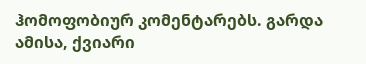ჰომოფობიურ კომენტარებს. გარდა ამისა, ქვიარი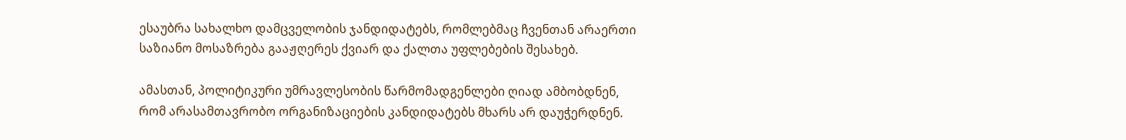ესაუბრა სახალხო დამცველობის ჯანდიდატებს, რომლებმაც ჩვენთან არაერთი საზიანო მოსაზრება გააჟღერეს ქვიარ და ქალთა უფლებების შესახებ.

ამასთან, პოლიტიკური უმრავლესობის წარმომადგენლები ღიად ამბობდნენ, რომ არასამთავრობო ორგანიზაციების კანდიდატებს მხარს არ დაუჭერდნენ.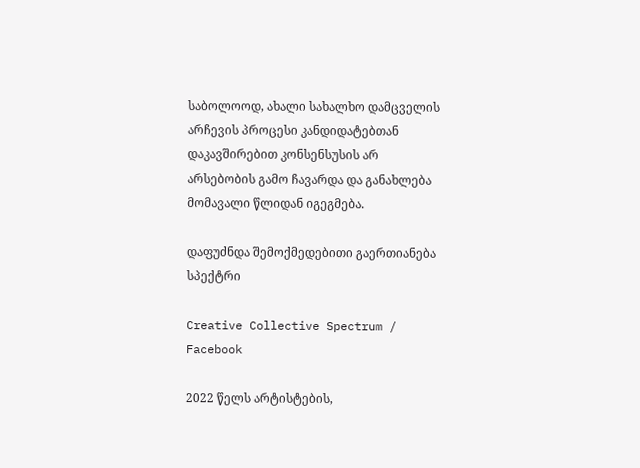საბოლოოდ, ახალი სახალხო დამცველის არჩევის პროცესი კანდიდატებთან დაკავშირებით კონსენსუსის არ არსებობის გამო ჩავარდა და განახლება მომავალი წლიდან იგეგმება.

დაფუძნდა შემოქმედებითი გაერთიანება სპექტრი

Creative Collective Spectrum / Facebook

2022 წელს არტისტების,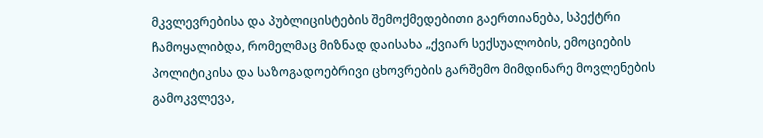მკვლევრებისა და პუბლიცისტების შემოქმედებითი გაერთიანება, სპექტრი ჩამოყალიბდა, რომელმაც მიზნად დაისახა „ქვიარ სექსუალობის, ემოციების პოლიტიკისა და საზოგადოებრივი ცხოვრების გარშემო მიმდინარე მოვლენების გამოკვლევა,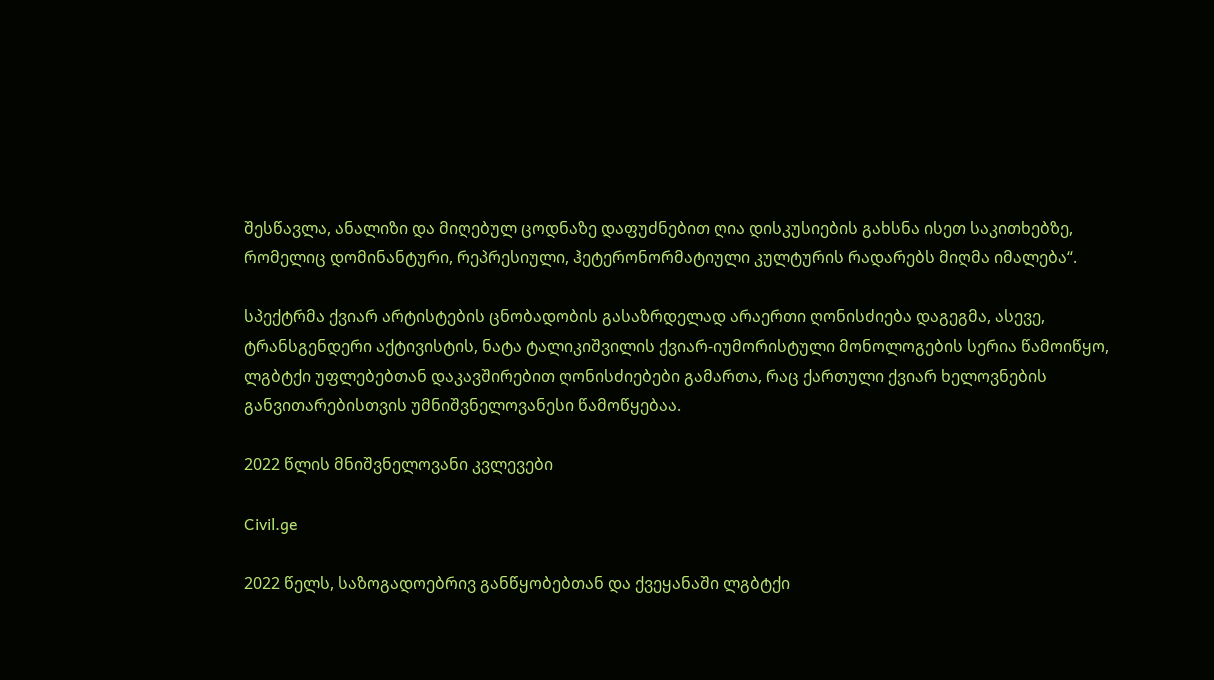შესწავლა, ანალიზი და მიღებულ ცოდნაზე დაფუძნებით ღია დისკუსიების გახსნა ისეთ საკითხებზე, რომელიც დომინანტური, რეპრესიული, ჰეტერონორმატიული კულტურის რადარებს მიღმა იმალება“.

სპექტრმა ქვიარ არტისტების ცნობადობის გასაზრდელად არაერთი ღონისძიება დაგეგმა, ასევე, ტრანსგენდერი აქტივისტის, ნატა ტალიკიშვილის ქვიარ-იუმორისტული მონოლოგების სერია წამოიწყო, ლგბტქი უფლებებთან დაკავშირებით ღონისძიებები გამართა, რაც ქართული ქვიარ ხელოვნების განვითარებისთვის უმნიშვნელოვანესი წამოწყებაა.

2022 წლის მნიშვნელოვანი კვლევები

Civil.ge

2022 წელს, საზოგადოებრივ განწყობებთან და ქვეყანაში ლგბტქი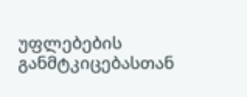უფლებების განმტკიცებასთან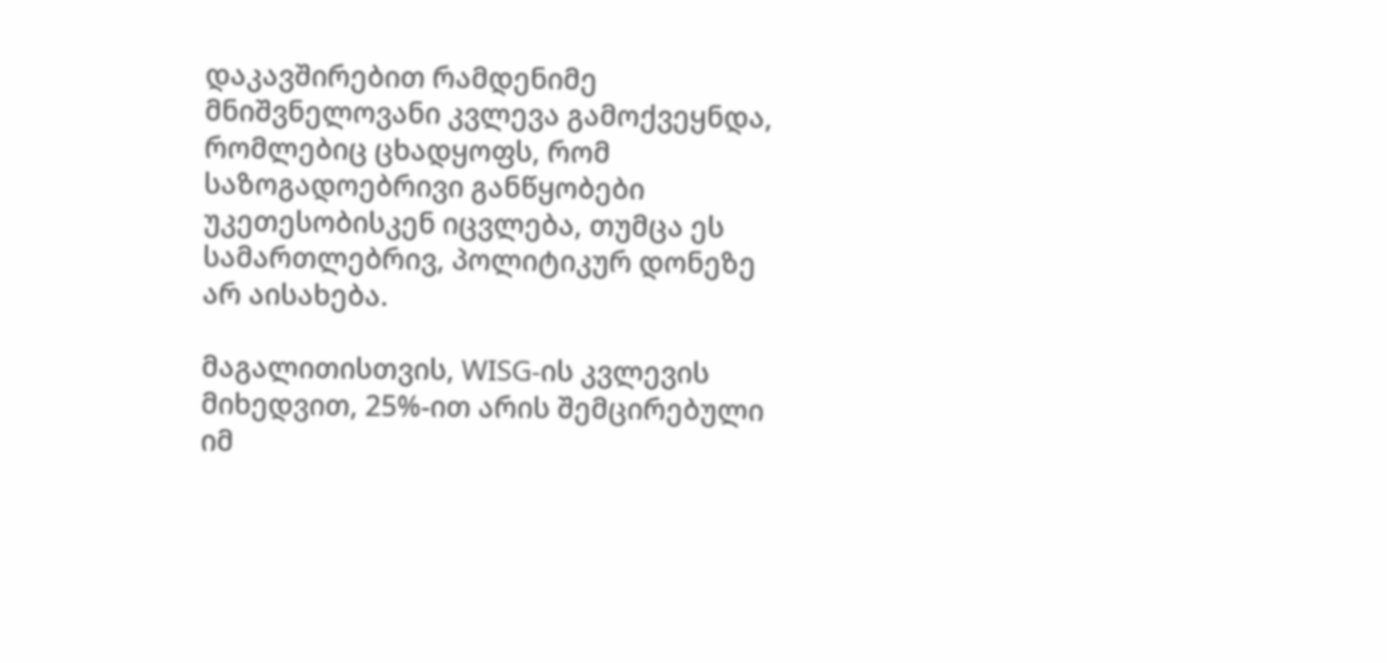დაკავშირებით რამდენიმე მნიშვნელოვანი კვლევა გამოქვეყნდა, რომლებიც ცხადყოფს, რომ საზოგადოებრივი განწყობები უკეთესობისკენ იცვლება, თუმცა ეს სამართლებრივ, პოლიტიკურ დონეზე არ აისახება.

მაგალითისთვის, WISG-ის კვლევის მიხედვით, 25%-ით არის შემცირებული იმ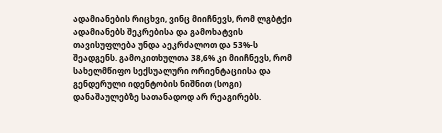ადამიანების რიცხვი, ვინც მიიჩნევს, რომ ლგბტქი ადამიანებს შეკრებისა და გამოხატვის თავისუფლება უნდა აეკრძალოთ და 53%-ს შეადგენს. გამოკითხულთა 38,6% კი მიიჩნევს, რომ სახელმწიფო სექსუალური ორიენტაციისა და გენდერული იდენტობის ნიშნით (სოგი) დანაშაულებზე სათანადოდ არ რეაგირებს.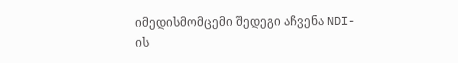იმედისმომცემი შედეგი აჩვენა NDI-ის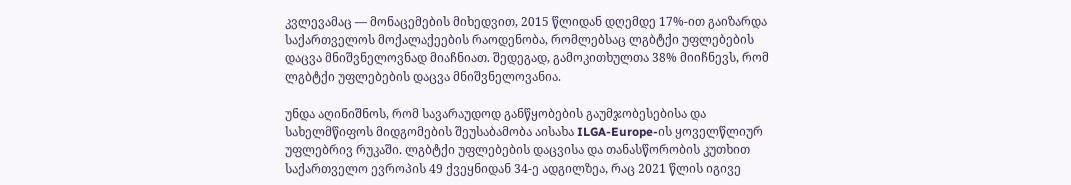კვლევამაც — მონაცემების მიხედვით, 2015 წლიდან დღემდე 17%-ით გაიზარდა საქართველოს მოქალაქეების რაოდენობა, რომლებსაც ლგბტქი უფლებების დაცვა მნიშვნელოვნად მიაჩნიათ. შედეგად, გამოკითხულთა 38% მიიჩნევს, რომ ლგბტქი უფლებების დაცვა მნიშვნელოვანია.

უნდა აღინიშნოს, რომ სავარაუდოდ განწყობების გაუმჯობესებისა და სახელმწიფოს მიდგომების შეუსაბამობა აისახა ILGA-Europe-ის ყოველწლიურ უფლებრივ რუკაში. ლგბტქი უფლებების დაცვისა და თანასწორობის კუთხით საქართველო ევროპის 49 ქვეყნიდან 34-ე ადგილზეა, რაც 2021 წლის იგივე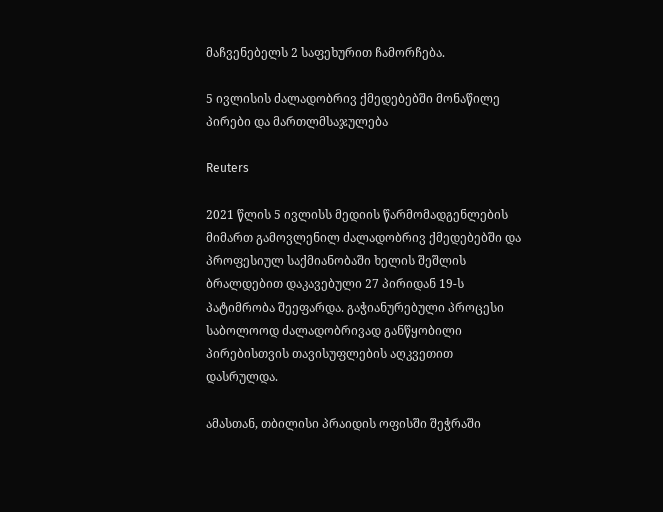მაჩვენებელს 2 საფეხურით ჩამორჩება.

5 ივლისის ძალადობრივ ქმედებებში მონაწილე პირები და მართლმსაჯულება

Reuters

2021 წლის 5 ივლისს მედიის წარმომადგენლების მიმართ გამოვლენილ ძალადობრივ ქმედებებში და პროფესიულ საქმიანობაში ხელის შეშლის ბრალდებით დაკავებული 27 პირიდან 19-ს პატიმრობა შეეფარდა. გაჭიანურებული პროცესი საბოლოოდ ძალადობრივად განწყობილი პირებისთვის თავისუფლების აღკვეთით დასრულდა.

ამასთან, თბილისი პრაიდის ოფისში შეჭრაში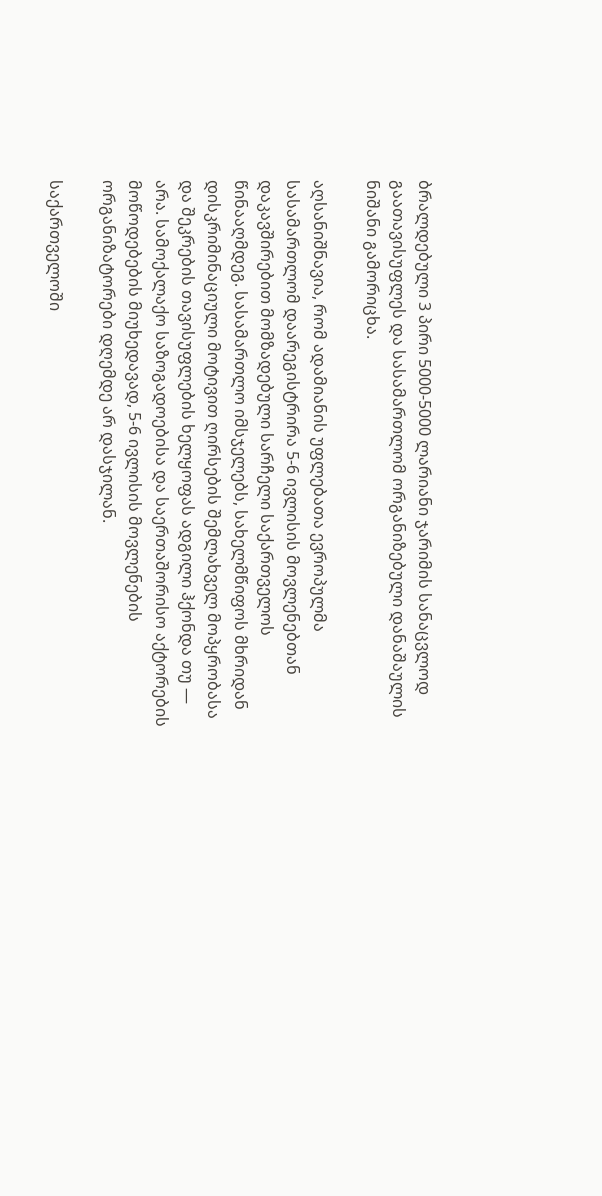ბრალდებული 3 პირი 5000-5000 ლარიანი ჯარიმის სანაცვლოდ გაათავისუფლეს და სასამართლომ ორგანიზებული დანაშაულის ნიშანი გამორიცხა.

აღსანიშნავია, რომ ადამიანის უფლებათა ევროპულმა სასამართლომ დაარეგისტრირა 5-6 ივლისის მოვლენებთან დაკავშირებით მომზადებული სარჩელი საქართველოს წინააღმდეგ. სასამართლო იმსჯელებს, სახელმწიფოს მხრიდან დისკრიმინაციული მოტივით ღირსების შემლახველ მოპყრობასა და შეკრების თავისუფლების ხელყოფას ადგილი ჰქონდა თუ — არა. სამოქალაქო საზოგადოებისა და საერთაშორისო აქტორების მოწოდებების მიუხედავად, 5-6 ივლისის მოვლენების ორგანიზატორები დღემდე არ დასჯილან.

საქართველოში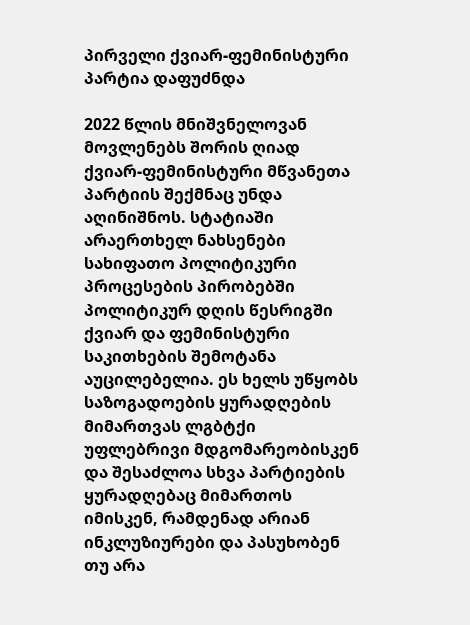პირველი ქვიარ-ფემინისტური პარტია დაფუძნდა

2022 წლის მნიშვნელოვან მოვლენებს შორის ღიად ქვიარ-ფემინისტური მწვანეთა პარტიის შექმნაც უნდა აღინიშნოს. სტატიაში არაერთხელ ნახსენები სახიფათო პოლიტიკური პროცესების პირობებში პოლიტიკურ დღის წესრიგში ქვიარ და ფემინისტური საკითხების შემოტანა აუცილებელია. ეს ხელს უწყობს საზოგადოების ყურადღების მიმართვას ლგბტქი უფლებრივი მდგომარეობისკენ და შესაძლოა სხვა პარტიების ყურადღებაც მიმართოს იმისკენ, რამდენად არიან ინკლუზიურები და პასუხობენ თუ არა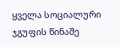ყველა სოციალური ჯგუფის წინაშე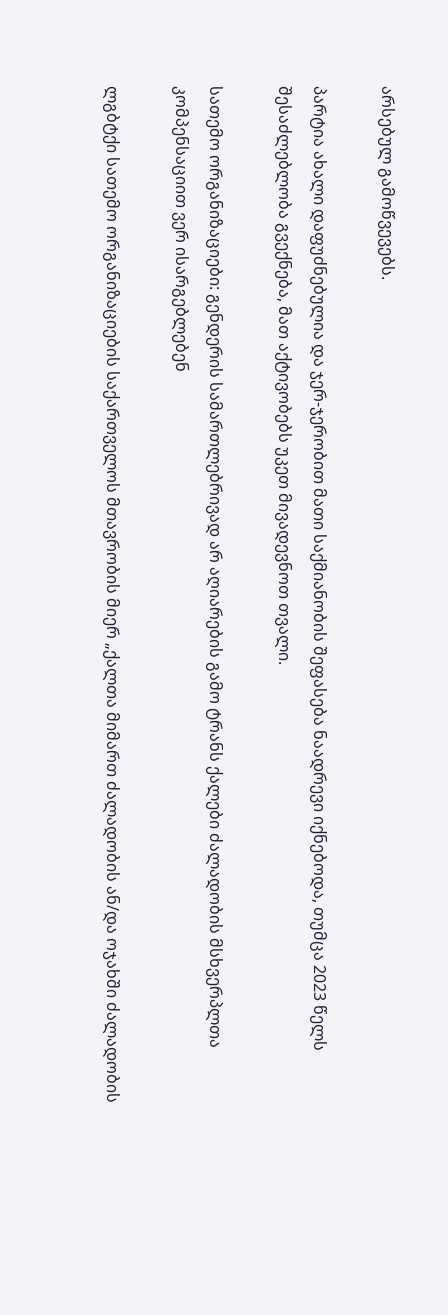არსებულ გამოწვევებს.

პარტია ახალი დაფუძნებულია და ჯერ-ჯერობით მათი საქმიანობის შეფასება ნაადრევი იქნებოდა, თუმცა 2023 წელს შესაძლებლობა გვექნება, მათ აქტივობებს უკეთ მივადევნოთ თვალი.

სათემო ორგანიზაციები: გენდერის სამართლებრივად არ აღიარების გამო ტრანს ქალები ძალადობის მსხვერპლთა კომპენსაციით ვერ ისარგებლებენ

ლგბტქი სათემო ორგანიზაციების საქართველოს მთავრობის მიერ „ქალთა მიმართ ძალადობის ან/და ოჯახში ძალადობის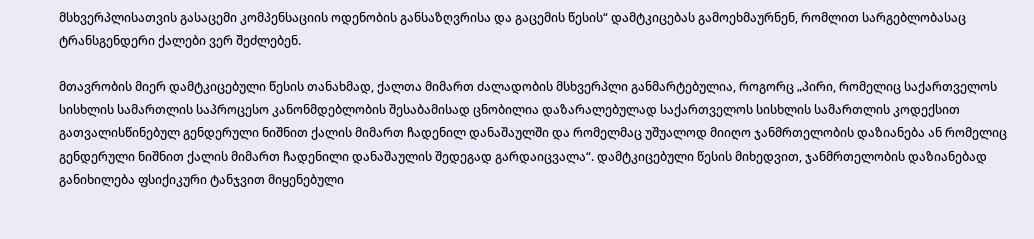მსხვერპლისათვის გასაცემი კომპენსაციის ოდენობის განსაზღვრისა და გაცემის წესის“ დამტკიცებას გამოეხმაურნენ, რომლით სარგებლობასაც ტრანსგენდერი ქალები ვერ შეძლებენ.

მთავრობის მიერ დამტკიცებული წესის თანახმად, ქალთა მიმართ ძალადობის მსხვერპლი განმარტებულია, როგორც „პირი, რომელიც საქართველოს სისხლის სამართლის საპროცესო კანონმდებლობის შესაბამისად ცნობილია დაზარალებულად საქართველოს სისხლის სამართლის კოდექსით გათვალისწინებულ გენდერული ნიშნით ქალის მიმართ ჩადენილ დანაშაულში და რომელმაც უშუალოდ მიიღო ჯანმრთელობის დაზიანება ან რომელიც გენდერული ნიშნით ქალის მიმართ ჩადენილი დანაშაულის შედეგად გარდაიცვალა“. დამტკიცებული წესის მიხედვით, ჯანმრთელობის დაზიანებად განიხილება ფსიქიკური ტანჯვით მიყენებული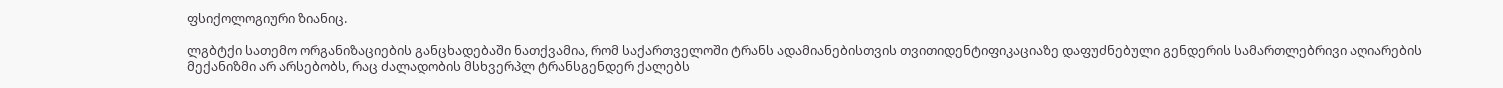ფსიქოლოგიური ზიანიც.

ლგბტქი სათემო ორგანიზაციების განცხადებაში ნათქვამია, რომ საქართველოში ტრანს ადამიანებისთვის თვითიდენტიფიკაციაზე დაფუძნებული გენდერის სამართლებრივი აღიარების მექანიზმი არ არსებობს, რაც ძალადობის მსხვერპლ ტრანსგენდერ ქალებს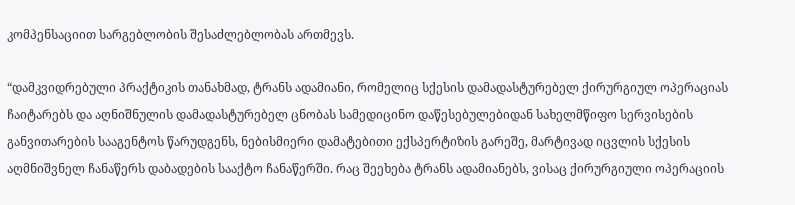კომპენსაციით სარგებლობის შესაძლებლობას ართმევს.

“დამკვიდრებული პრაქტიკის თანახმად, ტრანს ადამიანი, რომელიც სქესის დამადასტურებელ ქირურგიულ ოპერაციას ჩაიტარებს და აღნიშნულის დამადასტურებელ ცნობას სამედიცინო დაწესებულებიდან სახელმწიფო სერვისების განვითარების სააგენტოს წარუდგენს, ნებისმიერი დამატებითი ექსპერტიზის გარეშე, მარტივად იცვლის სქესის აღმნიშვნელ ჩანაწერს დაბადების სააქტო ჩანაწერში. რაც შეეხება ტრანს ადამიანებს, ვისაც ქირურგიული ოპერაციის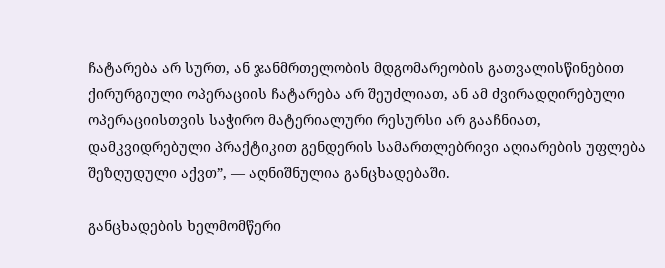ჩატარება არ სურთ, ან ჯანმრთელობის მდგომარეობის გათვალისწინებით ქირურგიული ოპერაციის ჩატარება არ შეუძლიათ, ან ამ ძვირადღირებული ოპერაციისთვის საჭირო მატერიალური რესურსი არ გააჩნიათ, დამკვიდრებული პრაქტიკით გენდერის სამართლებრივი აღიარების უფლება შეზღუდული აქვთ”, — აღნიშნულია განცხადებაში.

განცხადების ხელმომწერი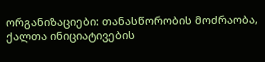ორგანიზაციები: თანასწორობის მოძრაობა, ქალთა ინიციატივების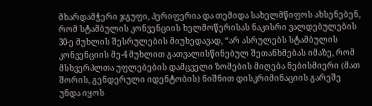მხარდამჭერი ჯგუფი, პერიფერია და თემიდა სახელმწიფოს ახსენებენ, რომ სტამბულის კონვენციის ხელმოწერისას ნაკისრი ვალდებულების 30-ე მუხლის შესრულების მიუხედავად, “არ ასრულებს სტამბულის კონვენციის მე-4 მუხლით გათვალისწინებულ შეთანხმებას იმაზე, რომ მსხვერპლთა უფლებების დამცველი ზომების მიღება ნებისმიერი (მათ შორის, გენდერული იდენტობის) ნიშნით დისკრიმინაციის გარეშე უნდა იყოს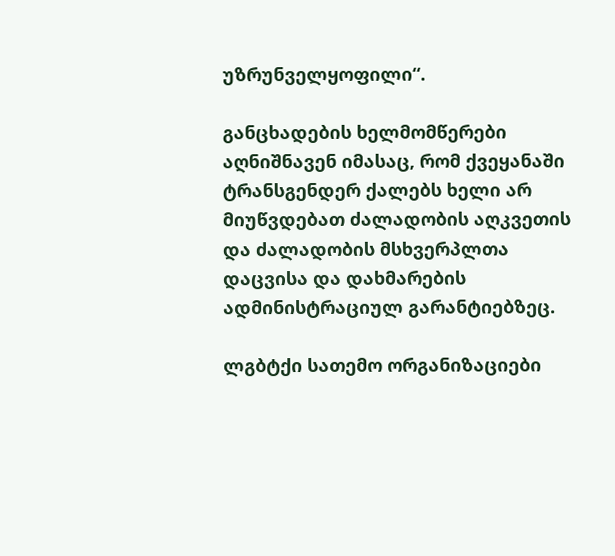უზრუნველყოფილი“.

განცხადების ხელმომწერები აღნიშნავენ იმასაც, რომ ქვეყანაში ტრანსგენდერ ქალებს ხელი არ მიუწვდებათ ძალადობის აღკვეთის და ძალადობის მსხვერპლთა დაცვისა და დახმარების ადმინისტრაციულ გარანტიებზეც.

ლგბტქი სათემო ორგანიზაციები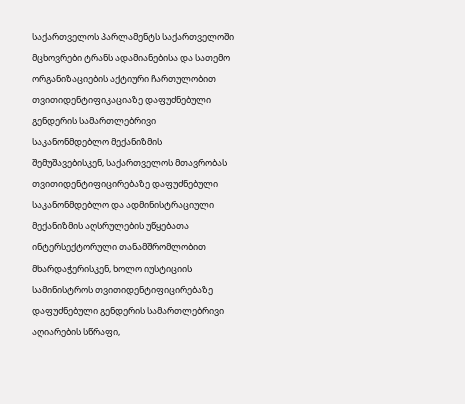საქართველოს პარლამენტს საქართველოში მცხოვრები ტრანს ადამიანებისა და სათემო ორგანიზაციების აქტიური ჩართულობით თვითიდენტიფიკაციაზე დაფუძნებული გენდერის სამართლებრივი საკანონმდებლო მექანიზმის შემუშავებისკენ, საქართველოს მთავრობას თვითიდენტიფიცირებაზე დაფუძნებული საკანონმდებლო და ადმინისტრაციული მექანიზმის აღსრულების უწყებათა ინტერსექტორული თანამშრომლობით მხარდაჭერისკენ, ხოლო იუსტიციის სამინისტროს თვითიდენტიფიცირებაზე დაფუძნებული გენდერის სამართლებრივი აღიარების სწრაფი,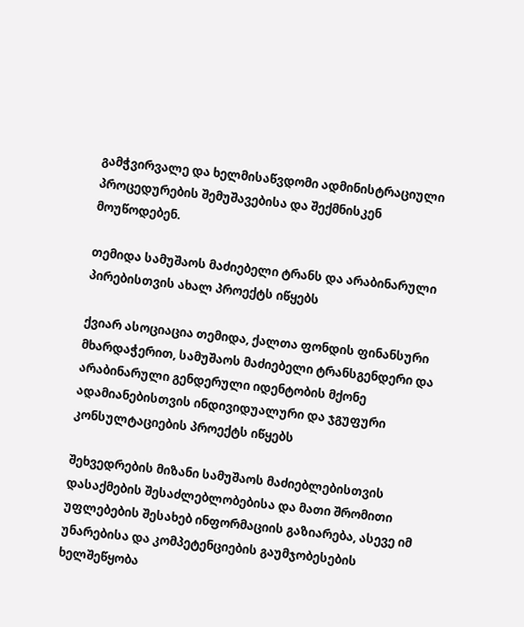გამჭვირვალე და ხელმისაწვდომი ადმინისტრაციული პროცედურების შემუშავებისა და შექმნისკენ მოუწოდებენ.

თემიდა სამუშაოს მაძიებელი ტრანს და არაბინარული პირებისთვის ახალ პროექტს იწყებს

ქვიარ ასოციაცია თემიდა, ქალთა ფონდის ფინანსური მხარდაჭერით, სამუშაოს მაძიებელი ტრანსგენდერი და არაბინარული გენდერული იდენტობის მქონე ადამიანებისთვის ინდივიდუალური და ჯგუფური კონსულტაციების პროექტს იწყებს

შეხვედრების მიზანი სამუშაოს მაძიებლებისთვის დასაქმების შესაძლებლობებისა და მათი შრომითი უფლებების შესახებ ინფორმაციის გაზიარება, ასევე იმ უნარებისა და კომპეტენციების გაუმჯობესების ხელშეწყობა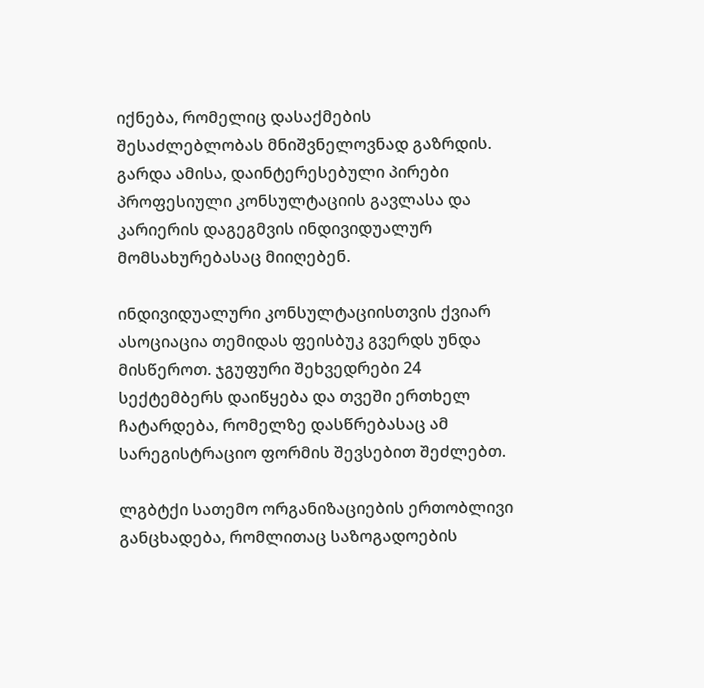იქნება, რომელიც დასაქმების შესაძლებლობას მნიშვნელოვნად გაზრდის. გარდა ამისა, დაინტერესებული პირები პროფესიული კონსულტაციის გავლასა და კარიერის დაგეგმვის ინდივიდუალურ მომსახურებასაც მიიღებენ.

ინდივიდუალური კონსულტაციისთვის ქვიარ ასოციაცია თემიდას ფეისბუკ გვერდს უნდა მისწეროთ. ჯგუფური შეხვედრები 24 სექტემბერს დაიწყება და თვეში ერთხელ ჩატარდება, რომელზე დასწრებასაც ამ სარეგისტრაციო ფორმის შევსებით შეძლებთ.

ლგბტქი სათემო ორგანიზაციების ერთობლივი განცხადება, რომლითაც საზოგადოების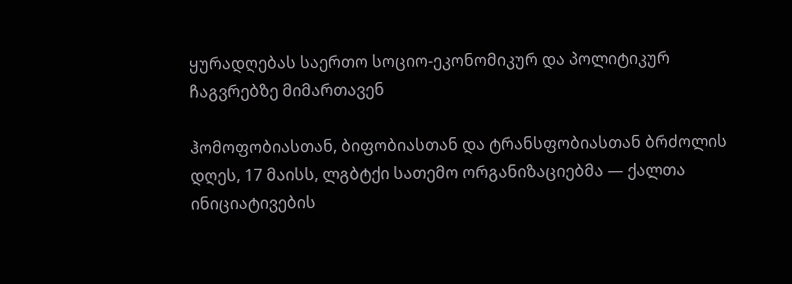ყურადღებას საერთო სოციო-ეკონომიკურ და პოლიტიკურ ჩაგვრებზე მიმართავენ

ჰომოფობიასთან, ბიფობიასთან და ტრანსფობიასთან ბრძოლის დღეს, 17 მაისს, ლგბტქი სათემო ორგანიზაციებმა — ქალთა ინიციატივების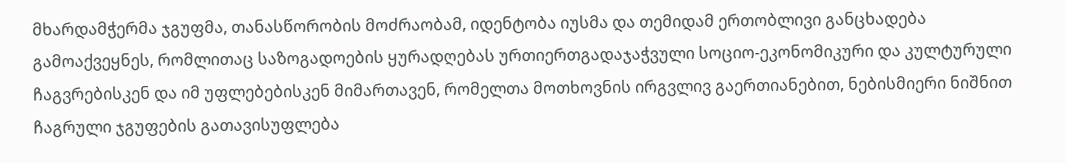მხარდამჭერმა ჯგუფმა, თანასწორობის მოძრაობამ, იდენტობა იუსმა და თემიდამ ერთობლივი განცხადება გამოაქვეყნეს, რომლითაც საზოგადოების ყურადღებას ურთიერთგადაჯაჭვული სოციო-ეკონომიკური და კულტურული ჩაგვრებისკენ და იმ უფლებებისკენ მიმართავენ, რომელთა მოთხოვნის ირგვლივ გაერთიანებით, ნებისმიერი ნიშნით ჩაგრული ჯგუფების გათავისუფლება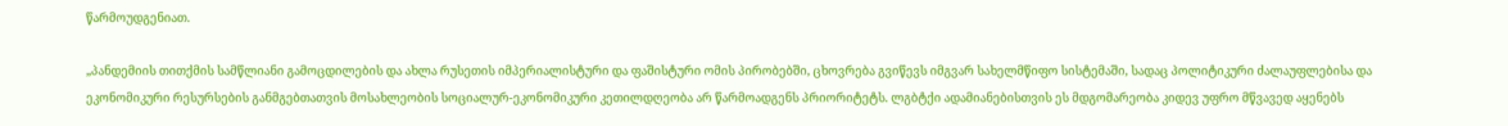წარმოუდგენიათ.

„პანდემიის თითქმის სამწლიანი გამოცდილების და ახლა რუსეთის იმპერიალისტური და ფაშისტური ომის პირობებში, ცხოვრება გვიწევს იმგვარ სახელმწიფო სისტემაში, სადაც პოლიტიკური ძალაუფლებისა და ეკონომიკური რესურსების განმგებთათვის მოსახლეობის სოციალურ-ეკონომიკური კეთილდღეობა არ წარმოადგენს პრიორიტეტს. ლგბტქი ადამიანებისთვის ეს მდგომარეობა კიდევ უფრო მწვავედ აყენებს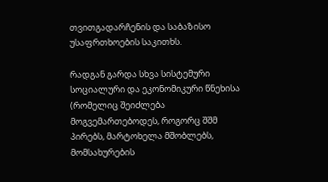თვითგადარჩენის და საბაზისო უსაფრთხოების საკითხს.

რადგან გარდა სხვა სისტემური სოციალური და ეკონომიკური წნეხისა (რომელიც შეიძლება მოგვემართებოდეს, როგორც შშმ პირებს, მარტოხელა მშობლებს, მომსახურების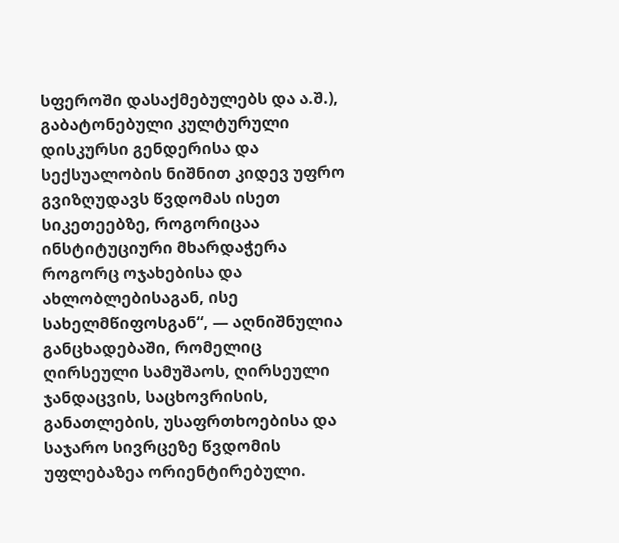სფეროში დასაქმებულებს და ა.შ.), გაბატონებული კულტურული დისკურსი გენდერისა და სექსუალობის ნიშნით კიდევ უფრო გვიზღუდავს წვდომას ისეთ სიკეთეებზე, როგორიცაა ინსტიტუციური მხარდაჭერა როგორც ოჯახებისა და ახლობლებისაგან, ისე სახელმწიფოსგან“, — აღნიშნულია განცხადებაში, რომელიც ღირსეული სამუშაოს, ღირსეული ჯანდაცვის, საცხოვრისის, განათლების, უსაფრთხოებისა და საჯარო სივრცეზე წვდომის უფლებაზეა ორიენტირებული.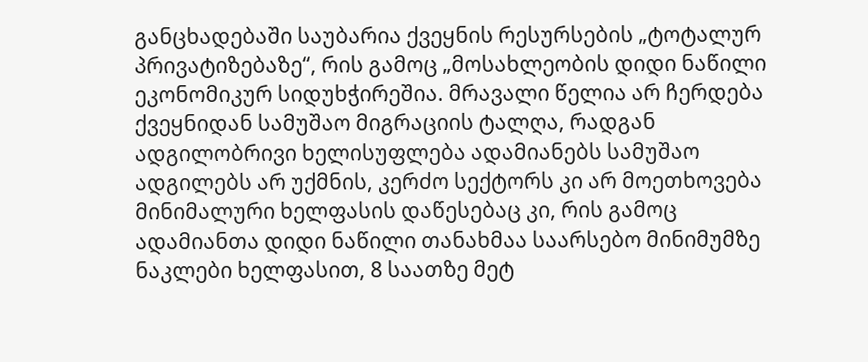განცხადებაში საუბარია ქვეყნის რესურსების „ტოტალურ პრივატიზებაზე“, რის გამოც „მოსახლეობის დიდი ნაწილი ეკონომიკურ სიდუხჭირეშია. მრავალი წელია არ ჩერდება ქვეყნიდან სამუშაო მიგრაციის ტალღა, რადგან ადგილობრივი ხელისუფლება ადამიანებს სამუშაო ადგილებს არ უქმნის, კერძო სექტორს კი არ მოეთხოვება მინიმალური ხელფასის დაწესებაც კი, რის გამოც ადამიანთა დიდი ნაწილი თანახმაა საარსებო მინიმუმზე ნაკლები ხელფასით, 8 საათზე მეტ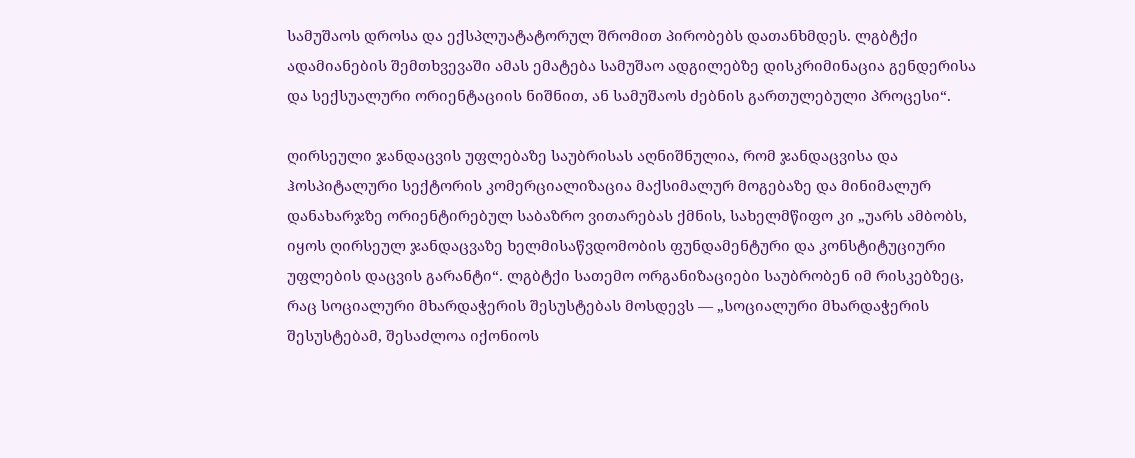სამუშაოს დროსა და ექსპლუატატორულ შრომით პირობებს დათანხმდეს. ლგბტქი ადამიანების შემთხვევაში ამას ემატება სამუშაო ადგილებზე დისკრიმინაცია გენდერისა და სექსუალური ორიენტაციის ნიშნით, ან სამუშაოს ძებნის გართულებული პროცესი“.

ღირსეული ჯანდაცვის უფლებაზე საუბრისას აღნიშნულია, რომ ჯანდაცვისა და ჰოსპიტალური სექტორის კომერციალიზაცია მაქსიმალურ მოგებაზე და მინიმალურ დანახარჯზე ორიენტირებულ საბაზრო ვითარებას ქმნის, სახელმწიფო კი „უარს ამბობს, იყოს ღირსეულ ჯანდაცვაზე ხელმისაწვდომობის ფუნდამენტური და კონსტიტუციური უფლების დაცვის გარანტი“. ლგბტქი სათემო ორგანიზაციები საუბრობენ იმ რისკებზეც, რაც სოციალური მხარდაჭერის შესუსტებას მოსდევს — „სოციალური მხარდაჭერის შესუსტებამ, შესაძლოა იქონიოს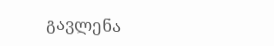გავლენა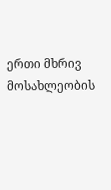ერთი მხრივ მოსახლეობის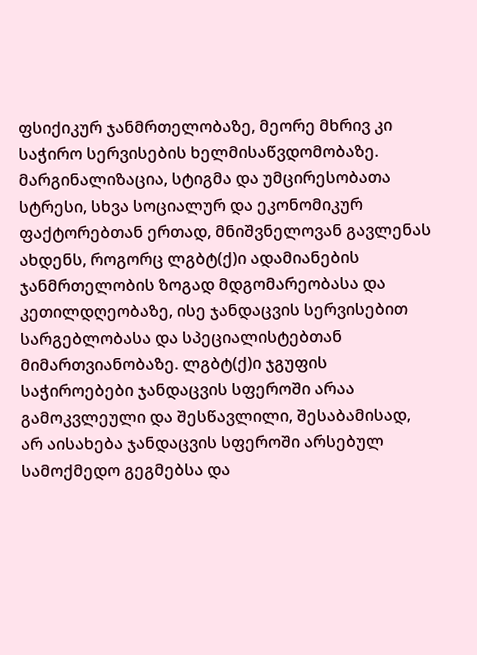ფსიქიკურ ჯანმრთელობაზე, მეორე მხრივ კი საჭირო სერვისების ხელმისაწვდომობაზე. მარგინალიზაცია, სტიგმა და უმცირესობათა სტრესი, სხვა სოციალურ და ეკონომიკურ ფაქტორებთან ერთად, მნიშვნელოვან გავლენას ახდენს, როგორც ლგბტ(ქ)ი ადამიანების ჯანმრთელობის ზოგად მდგომარეობასა და კეთილდღეობაზე, ისე ჯანდაცვის სერვისებით სარგებლობასა და სპეციალისტებთან მიმართვიანობაზე. ლგბტ(ქ)ი ჯგუფის საჭიროებები ჯანდაცვის სფეროში არაა გამოკვლეული და შესწავლილი, შესაბამისად, არ აისახება ჯანდაცვის სფეროში არსებულ სამოქმედო გეგმებსა და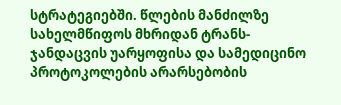სტრატეგიებში. წლების მანძილზე სახელმწიფოს მხრიდან ტრანს-ჯანდაცვის უარყოფისა და სამედიცინო პროტოკოლების არარსებობის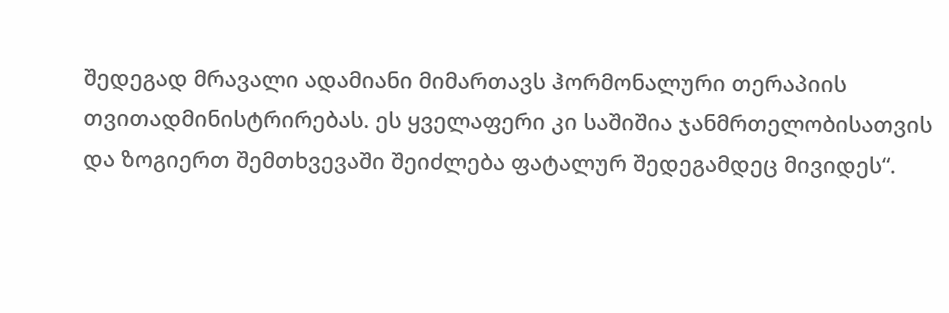შედეგად მრავალი ადამიანი მიმართავს ჰორმონალური თერაპიის თვითადმინისტრირებას. ეს ყველაფერი კი საშიშია ჯანმრთელობისათვის და ზოგიერთ შემთხვევაში შეიძლება ფატალურ შედეგამდეც მივიდეს“.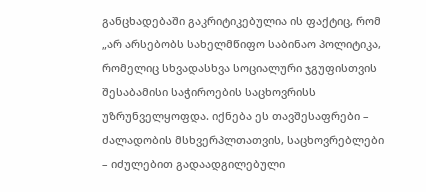განცხადებაში გაკრიტიკებულია ის ფაქტიც, რომ „არ არსებობს სახელმწიფო საბინაო პოლიტიკა, რომელიც სხვადასხვა სოციალური ჯგუფისთვის შესაბამისი საჭიროების საცხოვრისს უზრუნველყოფდა. იქნება ეს თავშესაფრები – ძალადობის მსხვერპლთათვის, საცხოვრებლები – იძულებით გადაადგილებული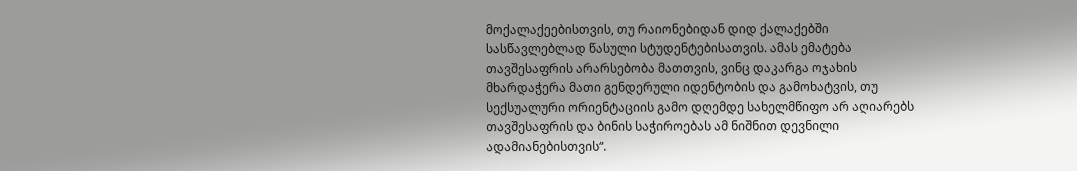მოქალაქეებისთვის, თუ რაიონებიდან დიდ ქალაქებში სასწავლებლად წასული სტუდენტებისათვის. ამას ემატება თავშესაფრის არარსებობა მათთვის, ვინც დაკარგა ოჯახის მხარდაჭერა მათი გენდერული იდენტობის და გამოხატვის, თუ სექსუალური ორიენტაციის გამო დღემდე სახელმწიფო არ აღიარებს თავშესაფრის და ბინის საჭიროებას ამ ნიშნით დევნილი ადამიანებისთვის“.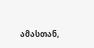ამასთან,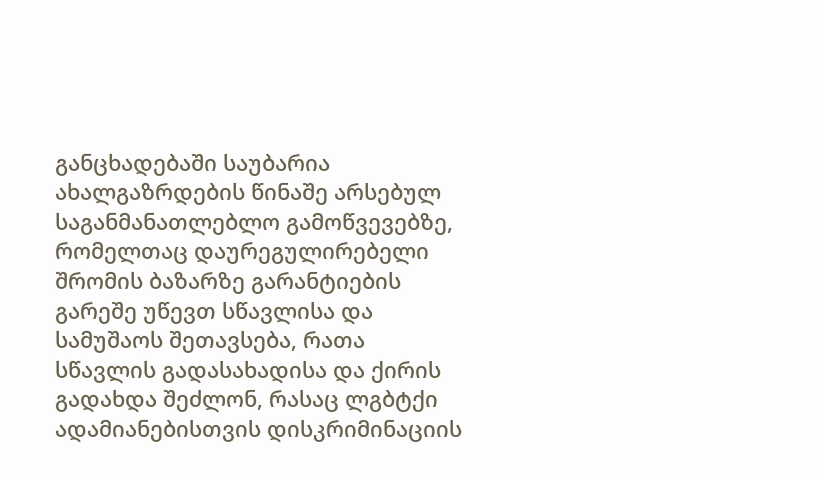განცხადებაში საუბარია ახალგაზრდების წინაშე არსებულ საგანმანათლებლო გამოწვევებზე, რომელთაც დაურეგულირებელი შრომის ბაზარზე გარანტიების გარეშე უწევთ სწავლისა და სამუშაოს შეთავსება, რათა სწავლის გადასახადისა და ქირის გადახდა შეძლონ, რასაც ლგბტქი ადამიანებისთვის დისკრიმინაციის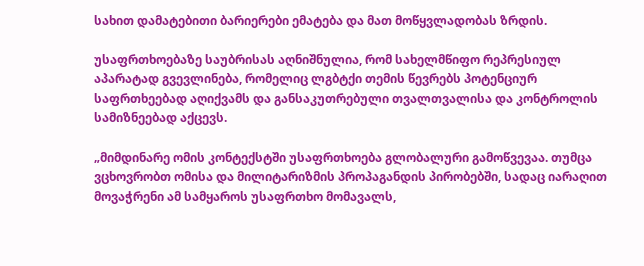სახით დამატებითი ბარიერები ემატება და მათ მოწყვლადობას ზრდის.

უსაფრთხოებაზე საუბრისას აღნიშნულია, რომ სახელმწიფო რეპრესიულ აპარატად გვევლინება, რომელიც ლგბტქი თემის წევრებს პოტენციურ საფრთხეებად აღიქვამს და განსაკუთრებული თვალთვალისა და კონტროლის სამიზნეებად აქცევს.

„მიმდინარე ომის კონტექსტში უსაფრთხოება გლობალური გამოწვევაა. თუმცა ვცხოვრობთ ომისა და მილიტარიზმის პროპაგანდის პირობებში, სადაც იარაღით მოვაჭრენი ამ სამყაროს უსაფრთხო მომავალს,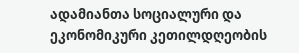ადამიანთა სოციალური და ეკონომიკური კეთილდღეობის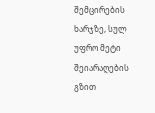შემცირების ხარჯზე, სულ უფრო მეტი შეიარაღების გზით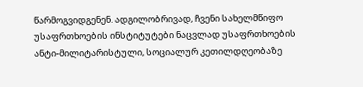წარმოგვიდგენენ. ადგილობრივად, ჩვენი სახელმწიფო უსაფრთხოების ინსტიტუტები ნაცვლად უსაფრთხოების ანტი-მილიტარისტული, სოციალურ კეთილდღეობაზე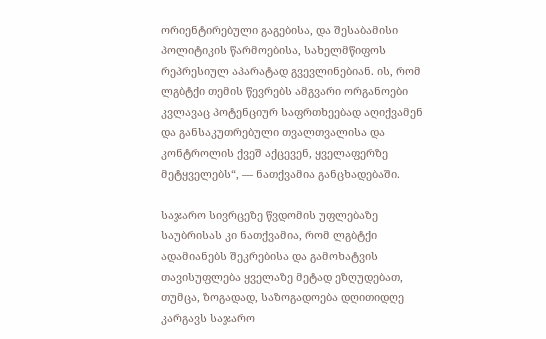ორიენტირებული გაგებისა, და შესაბამისი პოლიტიკის წარმოებისა, სახელმწიფოს რეპრესიულ აპარატად გვევლინებიან. ის, რომ ლგბტქი თემის წევრებს ამგვარი ორგანოები კვლავაც პოტენციურ საფრთხეებად აღიქვამენ და განსაკუთრებული თვალთვალისა და კონტროლის ქვეშ აქცევენ, ყველაფერზე მეტყველებს“, — ნათქვამია განცხადებაში.

საჯარო სივრცეზე წვდომის უფლებაზე საუბრისას კი ნათქვამია, რომ ლგბტქი ადამიანებს შეკრებისა და გამოხატვის თავისუფლება ყველაზე მეტად ეზღუდებათ, თუმცა, ზოგადად, საზოგადოება დღითიდღე კარგავს საჯარო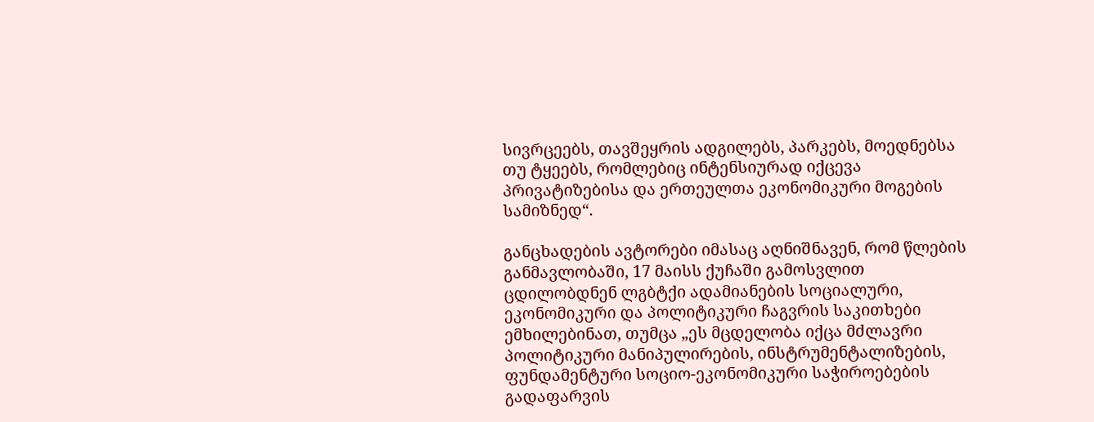სივრცეებს, თავშეყრის ადგილებს, პარკებს, მოედნებსა თუ ტყეებს, რომლებიც ინტენსიურად იქცევა პრივატიზებისა და ერთეულთა ეკონომიკური მოგების სამიზნედ“.

განცხადების ავტორები იმასაც აღნიშნავენ, რომ წლების განმავლობაში, 17 მაისს ქუჩაში გამოსვლით ცდილობდნენ ლგბტქი ადამიანების სოციალური, ეკონომიკური და პოლიტიკური ჩაგვრის საკითხები ემხილებინათ, თუმცა „ეს მცდელობა იქცა მძლავრი პოლიტიკური მანიპულირების, ინსტრუმენტალიზების, ფუნდამენტური სოციო-ეკონომიკური საჭიროებების გადაფარვის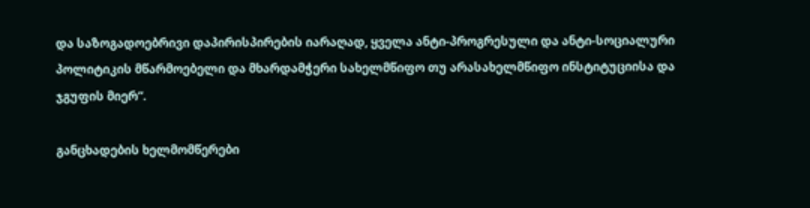და საზოგადოებრივი დაპირისპირების იარაღად, ყველა ანტი-პროგრესული და ანტი-სოციალური პოლიტიკის მწარმოებელი და მხარდამჭერი სახელმწიფო თუ არასახელმწიფო ინსტიტუციისა და ჯგუფის მიერ“.

განცხადების ხელმომწერები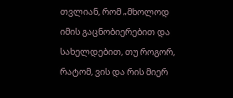თვლიან, რომ „მხოლოდ იმის გაცნობიერებით და სახელდებით, თუ როგორ, რატომ, ვის და რის მიერ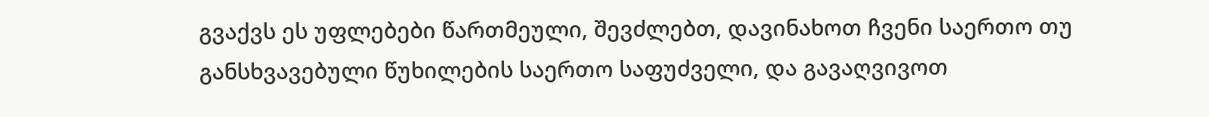გვაქვს ეს უფლებები წართმეული, შევძლებთ, დავინახოთ ჩვენი საერთო თუ განსხვავებული წუხილების საერთო საფუძველი, და გავაღვივოთ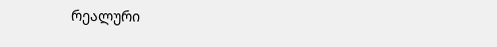რეალური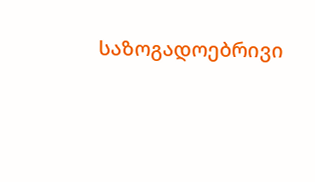საზოგადოებრივი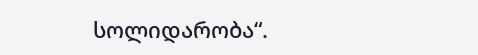სოლიდარობა“.